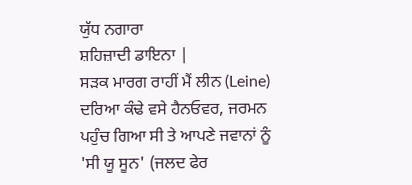ਯੁੱਧ ਨਗਾਰਾ
ਸ਼ਹਿਜ਼ਾਦੀ ਡਾਇਨਾ |
ਸੜਕ ਮਾਰਗ ਰਾਹੀਂ ਮੈਂ ਲੀਨ (Leine) ਦਰਿਆ ਕੰਢੇ ਵਸੇ ਹੈਨਓਵਰ, ਜਰਮਨ ਪਹੁੰਚ ਗਿਆ ਸੀ ਤੇ ਆਪਣੇ ਜਵਾਨਾਂ ਨੂੰ 'ਸੀ ਯੂ ਸੂਨ' (ਜਲਦ ਫੇਰ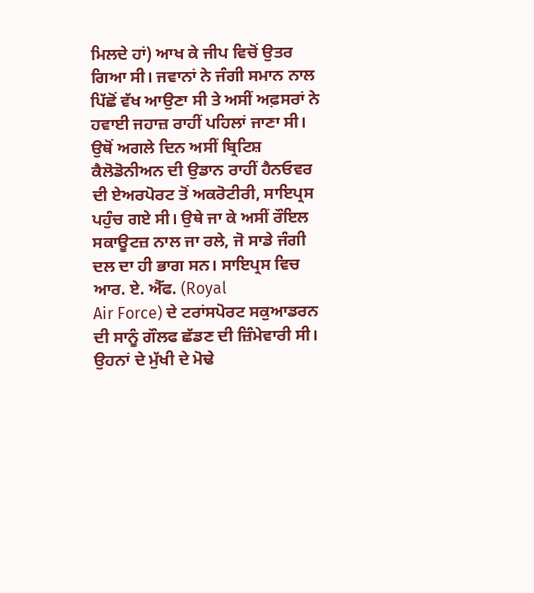ਮਿਲਦੇ ਹਾਂ) ਆਖ ਕੇ ਜੀਪ ਵਿਚੋਂ ਉਤਰ ਗਿਆ ਸੀ। ਜਵਾਨਾਂ ਨੇ ਜੰਗੀ ਸਮਾਨ ਨਾਲ ਪਿੱਛੋਂ ਵੱਖ ਆਉਣਾ ਸੀ ਤੇ ਅਸੀਂ ਅਫ਼ਸਰਾਂ ਨੇ ਹਵਾਈ ਜਹਾਜ਼ ਰਾਹੀਂ ਪਹਿਲਾਂ ਜਾਣਾ ਸੀ।
ਉਥੋਂ ਅਗਲੇ ਦਿਨ ਅਸੀਂ ਬ੍ਰਿਟਿਸ਼ ਕੈਲੋਡੋਨੀਅਨ ਦੀ ਉਡਾਨ ਰਾਹੀਂ ਹੈਨਓਵਰ ਦੀ ਏਅਰਪੋਰਟ ਤੋਂ ਅਕਰੋਟੀਰੀ, ਸਾਇਪ੍ਰਸ ਪਹੁੰਚ ਗਏ ਸੀ। ਉਥੇ ਜਾ ਕੇ ਅਸੀਂ ਰੌਇਲ ਸਕਾਊਟਜ਼ ਨਾਲ ਜਾ ਰਲੇ, ਜੋ ਸਾਡੇ ਜੰਗੀ ਦਲ ਦਾ ਹੀ ਭਾਗ ਸਨ। ਸਾਇਪ੍ਰਸ ਵਿਚ ਆਰ. ਏ. ਐੱਫ. (Royal
Air Force) ਦੇ ਟਰਾਂਸਪੋਰਟ ਸਕੁਆਡਰਨ ਦੀ ਸਾਨੂੰ ਗੌਲਫ ਛੱਡਣ ਦੀ ਜ਼ਿੰਮੇਵਾਰੀ ਸੀ। ਉਹਨਾਂ ਦੇ ਮੁੱਖੀ ਦੇ ਮੋਢੇ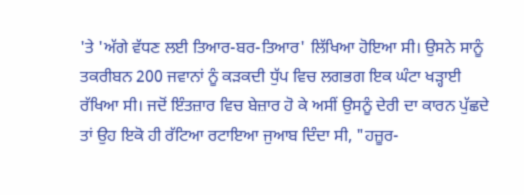'ਤੇ 'ਅੱਗੇ ਵੱਧਣ ਲਈ ਤਿਆਰ-ਬਰ-ਤਿਆਰ' ਲਿੱਖਿਆ ਹੋਇਆ ਸੀ। ਉਸਨੇ ਸਾਨੂੰ ਤਕਰੀਬਨ 200 ਜਵਾਨਾਂ ਨੂੰ ਕੜਕਦੀ ਧੁੱਪ ਵਿਚ ਲਗਭਗ ਇਕ ਘੰਟਾ ਖੜ੍ਹਾਈ ਰੱਖਿਆ ਸੀ। ਜਦੋਂ ਇੰਤਜ਼ਾਰ ਵਿਚ ਬੇਜ਼ਾਰ ਹੋ ਕੇ ਅਸੀਂ ਉਸਨੂੰ ਦੇਰੀ ਦਾ ਕਾਰਨ ਪੁੱਛਦੇ ਤਾਂ ਉਹ ਇਕੋ ਹੀ ਰੱਟਿਆ ਰਟਾਇਆ ਜੁਆਬ ਦਿੰਦਾ ਸੀ, "ਹਜ਼ੂਰ-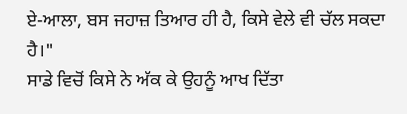ਏ-ਆਲਾ, ਬਸ ਜਹਾਜ਼ ਤਿਆਰ ਹੀ ਹੈ, ਕਿਸੇ ਵੇਲੇ ਵੀ ਚੱਲ ਸਕਦਾ ਹੈ।"
ਸਾਡੇ ਵਿਚੋਂ ਕਿਸੇ ਨੇ ਅੱਕ ਕੇ ਉਹਨੂੰ ਆਖ ਦਿੱਤਾ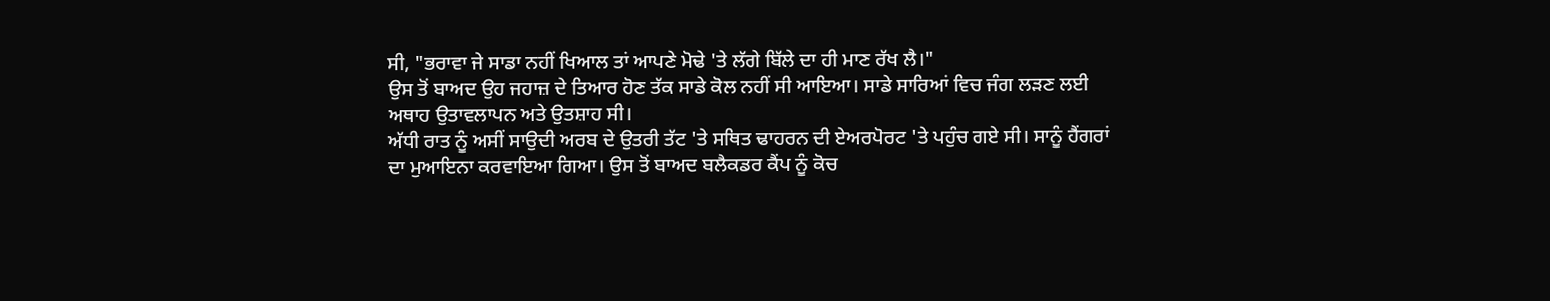ਸੀ, "ਭਰਾਵਾ ਜੇ ਸਾਡਾ ਨਹੀਂ ਖਿਆਲ ਤਾਂ ਆਪਣੇ ਮੋਢੇ 'ਤੇ ਲੱਗੇ ਬਿੱਲੇ ਦਾ ਹੀ ਮਾਣ ਰੱਖ ਲੈ।"
ਉਸ ਤੋਂ ਬਾਅਦ ਉਹ ਜਹਾਜ਼ ਦੇ ਤਿਆਰ ਹੋਣ ਤੱਕ ਸਾਡੇ ਕੋਲ ਨਹੀਂ ਸੀ ਆਇਆ। ਸਾਡੇ ਸਾਰਿਆਂ ਵਿਚ ਜੰਗ ਲੜਣ ਲਈ ਅਥਾਹ ਉਤਾਵਲਾਪਨ ਅਤੇ ਉਤਸ਼ਾਹ ਸੀ।
ਅੱਧੀ ਰਾਤ ਨੂੰ ਅਸੀਂ ਸਾਉਦੀ ਅਰਬ ਦੇ ਉਤਰੀ ਤੱਟ 'ਤੇ ਸਥਿਤ ਢਾਹਰਨ ਦੀ ਏਅਰਪੋਰਟ 'ਤੇ ਪਹੁੰਚ ਗਏ ਸੀ। ਸਾਨੂੰ ਹੈਂਗਰਾਂ ਦਾ ਮੁਆਇਨਾ ਕਰਵਾਇਆ ਗਿਆ। ਉਸ ਤੋਂ ਬਾਅਦ ਬਲੈਕਡਰ ਕੈਂਪ ਨੂੰ ਕੋਚ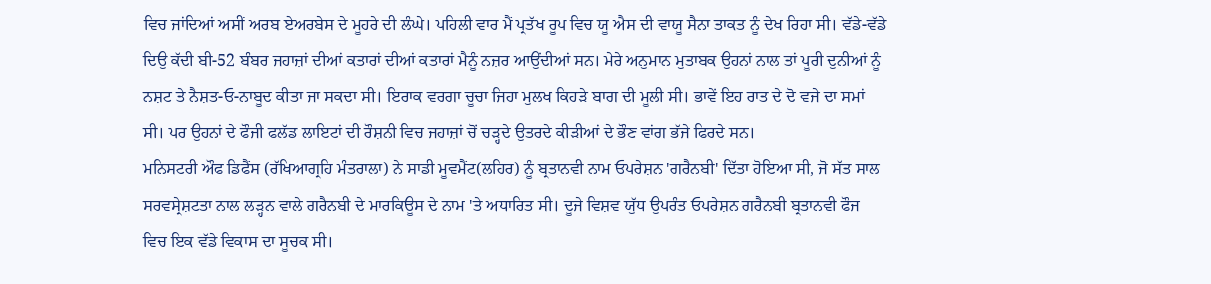ਵਿਚ ਜਾਂਦਿਆਂ ਅਸੀਂ ਅਰਬ ਏਅਰਬੇਸ ਦੇ ਮੂਹਰੇ ਦੀ ਲੰਘੇ। ਪਹਿਲੀ ਵਾਰ ਮੈਂ ਪ੍ਰਤੱਖ ਰੂਪ ਵਿਚ ਯੂ ਐਸ ਦੀ ਵਾਯੂ ਸੈਨਾ ਤਾਕਤ ਨੂੰ ਦੇਖ ਰਿਹਾ ਸੀ। ਵੱਡੇ-ਵੱਡੇ ਦਿਉ ਕੱਦੀ ਬੀ-52 ਬੰਬਰ ਜਹਾਜ਼ਾਂ ਦੀਆਂ ਕਤਾਰਾਂ ਦੀਆਂ ਕਤਾਰਾਂ ਮੈਨੂੰ ਨਜ਼ਰ ਆਉਂਦੀਆਂ ਸਨ। ਮੇਰੇ ਅਨੁਮਾਨ ਮੁਤਾਬਕ ਉਹਨਾਂ ਨਾਲ ਤਾਂ ਪੂਰੀ ਦੁਨੀਆਂ ਨੂੰ ਨਸ਼ਟ ਤੇ ਨੈਸ਼ਤ-ਓ-ਨਾਬੂਦ ਕੀਤਾ ਜਾ ਸਕਦਾ ਸੀ। ਇਰਾਕ ਵਰਗਾ ਚੂਚਾ ਜਿਹਾ ਮੁਲਖ ਕਿਹੜੇ ਬਾਗ ਦੀ ਮੂਲੀ ਸੀ। ਭਾਵੇਂ ਇਹ ਰਾਤ ਦੇ ਦੋ ਵਜੇ ਦਾ ਸਮਾਂ ਸੀ। ਪਰ ਉਹਨਾਂ ਦੇ ਫੌਜੀ ਫਲੱਡ ਲਾਇਟਾਂ ਦੀ ਰੌਸ਼ਨੀ ਵਿਚ ਜਹਾਜ਼ਾਂ ਚੋਂ ਚੜ੍ਹਦੇ ਉਤਰਦੇ ਕੀੜੀਆਂ ਦੇ ਭੌਣ ਵਾਂਗ ਭੱਜੇ ਫਿਰਦੇ ਸਨ।
ਮਨਿਸਟਰੀ ਔਫ ਡਿਫੈਂਸ (ਰੱਖਿਆਗ੍ਰਹਿ ਮੰਤਰਾਲਾ) ਨੇ ਸਾਡੀ ਮੂਵਮੈਂਟ(ਲਹਿਰ) ਨੂੰ ਬ੍ਰਤਾਨਵੀ ਨਾਮ ਓਪਰੇਸ਼ਨ 'ਗਰੈਨਬੀ' ਦਿੱਤਾ ਹੋਇਆ ਸੀ, ਜੋ ਸੱਤ ਸਾਲ ਸਰਵਸ੍ਰੇਸ਼ਟਤਾ ਨਾਲ ਲੜ੍ਹਨ ਵਾਲੇ ਗਰੈਨਬੀ ਦੇ ਮਾਰਕਿਊਸ ਦੇ ਨਾਮ 'ਤੇ ਅਧਾਰਿਤ ਸੀ। ਦੂਜੇ ਵਿਸ਼ਵ ਯੁੱਧ ਉਪਰੰਤ ਓਪਰੇਸ਼ਨ ਗਰੈਨਬੀ ਬ੍ਰਤਾਨਵੀ ਫੌਜ ਵਿਚ ਇਕ ਵੱਡੇ ਵਿਕਾਸ ਦਾ ਸੂਚਕ ਸੀ।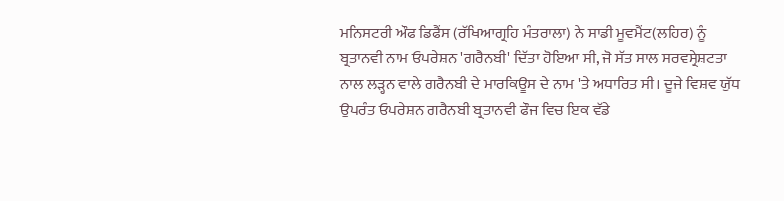ਮਨਿਸਟਰੀ ਔਫ ਡਿਫੈਂਸ (ਰੱਖਿਆਗ੍ਰਹਿ ਮੰਤਰਾਲਾ) ਨੇ ਸਾਡੀ ਮੂਵਮੈਂਟ(ਲਹਿਰ) ਨੂੰ ਬ੍ਰਤਾਨਵੀ ਨਾਮ ਓਪਰੇਸ਼ਨ 'ਗਰੈਨਬੀ' ਦਿੱਤਾ ਹੋਇਆ ਸੀ, ਜੋ ਸੱਤ ਸਾਲ ਸਰਵਸ੍ਰੇਸ਼ਟਤਾ ਨਾਲ ਲੜ੍ਹਨ ਵਾਲੇ ਗਰੈਨਬੀ ਦੇ ਮਾਰਕਿਊਸ ਦੇ ਨਾਮ 'ਤੇ ਅਧਾਰਿਤ ਸੀ। ਦੂਜੇ ਵਿਸ਼ਵ ਯੁੱਧ ਉਪਰੰਤ ਓਪਰੇਸ਼ਨ ਗਰੈਨਬੀ ਬ੍ਰਤਾਨਵੀ ਫੌਜ ਵਿਚ ਇਕ ਵੱਡੇ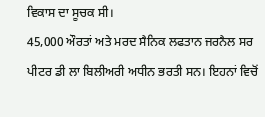ਵਿਕਾਸ ਦਾ ਸੂਚਕ ਸੀ।
45,000 ਔਰਤਾਂ ਅਤੇ ਮਰਦ ਸੈਨਿਕ ਲਫਤਾਨ ਜਰਨੈਲ ਸਰ ਪੀਟਰ ਡੀ ਲਾ ਬਿਲੀਅਰੀ ਅਧੀਨ ਭਰਤੀ ਸਨ। ਇਹਨਾਂ ਵਿਚੋਂ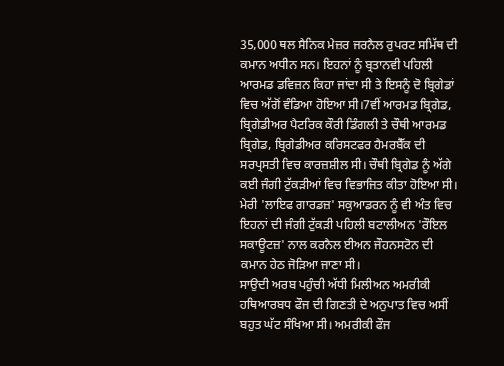35,000 ਥਲ ਸੈਨਿਕ ਮੇਜ਼ਰ ਜਰਨੈਲ ਰੁਪਰਟ ਸਮਿੱਥ ਦੀ ਕਮਾਨ ਅਧੀਨ ਸਨ। ਇਹਨਾਂ ਨੂੰ ਬ੍ਰਤਾਨਵੀ ਪਹਿਲੀ ਆਰਮਡ ਡਵਿਜ਼ਨ ਕਿਹਾ ਜਾਂਦਾ ਸੀ ਤੇ ਇਸਨੂੰ ਦੋ ਬ੍ਰਿਗੇਡਾਂ ਵਿਚ ਅੱਗੋਂ ਵੰਡਿਆ ਹੋਇਆ ਸੀ।7ਵੀਂ ਆਰਮਡ ਬ੍ਰਿਗੇਡ, ਬ੍ਰਿਗੇਡੀਅਰ ਪੈਟਰਿਕ ਕੌਰੀ ਡਿੰਗਲੀ ਤੇ ਚੌਥੀ ਆਰਮਡ ਬ੍ਰਿਗੇਡ, ਬ੍ਰਿਗੇਡੀਅਰ ਕਰਿਸਟਫਰ ਹੈਮਰਬੈੱਕ ਦੀ ਸਰਪ੍ਰਸਤੀ ਵਿਚ ਕਾਰਜ਼ਸ਼ੀਲ ਸੀ। ਚੌਥੀ ਬ੍ਰਿਗੇਡ ਨੂੰ ਅੱਗੇ ਕਈ ਜੰਗੀ ਟੁੱਕੜੀਆਂ ਵਿਚ ਵਿਭਾਜਿਤ ਕੀਤਾ ਹੋਇਆ ਸੀ। ਮੇਰੀ 'ਲਾਇਫ ਗਾਰਡਜ਼' ਸਕੁਆਡਰਨ ਨੂੰ ਵੀ ਅੰਤ ਵਿਚ ਇਹਨਾਂ ਦੀ ਜੰਗੀ ਟੁੱਕੜੀ ਪਹਿਲੀ ਬਟਾਲੀਅਨ 'ਰੌਇਲ ਸਕਾਊਟਜ਼' ਨਾਲ ਕਰਨੈਲ ਈਅਨ ਜੌਹਨਸਟੋਨ ਦੀ ਕਮਾਨ ਹੇਠ ਜੋੜਿਆ ਜਾਣਾ ਸੀ।
ਸਾਉਦੀ ਅਰਬ ਪਹੁੰਚੀ ਅੱਧੀ ਮਿਲੀਅਨ ਅਮਰੀਕੀ ਹਥਿਆਰਬਧ ਫੌਜ ਦੀ ਗਿਣਤੀ ਦੇ ਅਨੁਪਾਤ ਵਿਚ ਅਸੀਂ ਬਹੁਤ ਘੱਟ ਸੰਖਿਆ ਸੀ। ਅਮਰੀਕੀ ਫੌਜ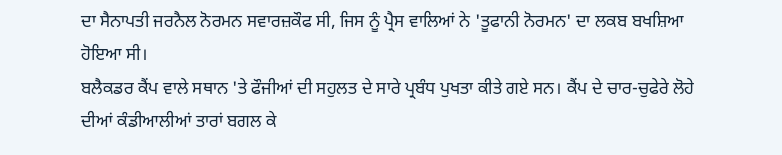ਦਾ ਸੈਨਾਪਤੀ ਜਰਨੈਲ ਨੋਰਮਨ ਸਵਾਰਜ਼ਕੌਫ ਸੀ, ਜਿਸ ਨੂੰ ਪ੍ਰੈਸ ਵਾਲਿਆਂ ਨੇ 'ਤੂਫਾਨੀ ਨੋਰਮਨ' ਦਾ ਲਕਬ ਬਖਸ਼ਿਆ ਹੋਇਆ ਸੀ।
ਬਲੈਕਡਰ ਕੈਂਪ ਵਾਲੇ ਸਥਾਨ 'ਤੇ ਫੌਜੀਆਂ ਦੀ ਸਹੁਲਤ ਦੇ ਸਾਰੇ ਪ੍ਰਬੰਧ ਪੁਖਤਾ ਕੀਤੇ ਗਏ ਸਨ। ਕੈਂਪ ਦੇ ਚਾਰ-ਚੁਫੇਰੇ ਲੋਹੇ ਦੀਆਂ ਕੰਡੀਆਲੀਆਂ ਤਾਰਾਂ ਬਗਲ ਕੇ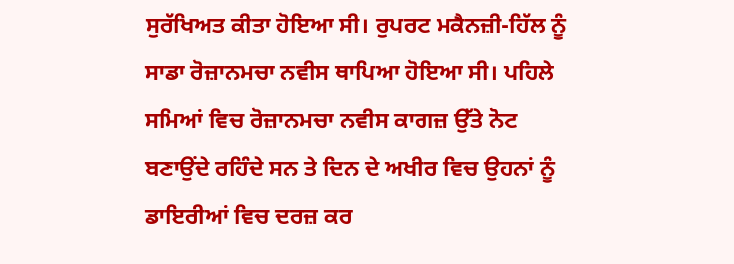ਸੁਰੱਖਿਅਤ ਕੀਤਾ ਹੋਇਆ ਸੀ। ਰੁਪਰਟ ਮਕੈਨਜ਼ੀ-ਹਿੱਲ ਨੂੰ ਸਾਡਾ ਰੋਜ਼ਾਨਮਚਾ ਨਵੀਸ ਥਾਪਿਆ ਹੋਇਆ ਸੀ। ਪਹਿਲੇ ਸਮਿਆਂ ਵਿਚ ਰੋਜ਼ਾਨਮਚਾ ਨਵੀਸ ਕਾਗਜ਼ ਉੱਤੇ ਨੋਟ ਬਣਾਉਂਦੇ ਰਹਿੰਦੇ ਸਨ ਤੇ ਦਿਨ ਦੇ ਅਖੀਰ ਵਿਚ ਉਹਨਾਂ ਨੂੰ ਡਾਇਰੀਆਂ ਵਿਚ ਦਰਜ਼ ਕਰ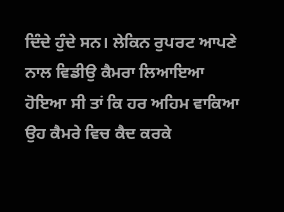ਦਿੰਦੇ ਹੁੰਦੇ ਸਨ। ਲੇਕਿਨ ਰੁਪਰਟ ਆਪਣੇ ਨਾਲ ਵਿਡੀਉ ਕੈਮਰਾ ਲਿਆਇਆ ਹੋਇਆ ਸੀ ਤਾਂ ਕਿ ਹਰ ਅਹਿਮ ਵਾਕਿਆ ਉਹ ਕੈਮਰੇ ਵਿਚ ਕੈਦ ਕਰਕੇ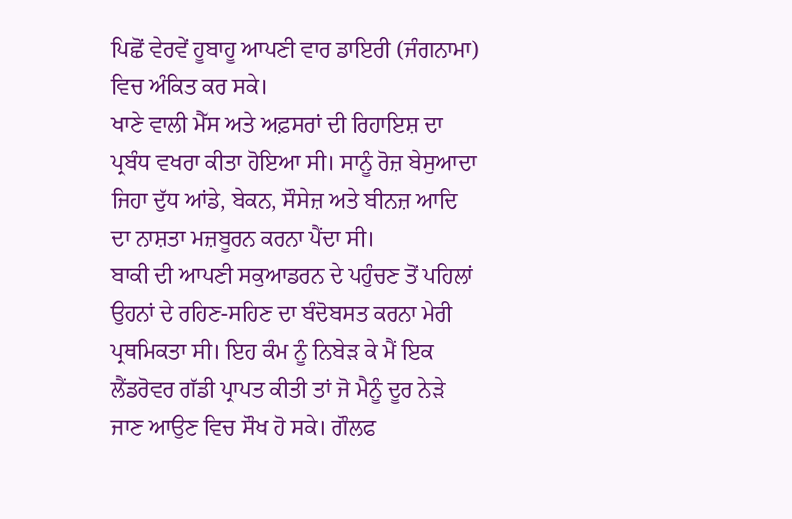ਪਿਛੋਂ ਵੇਰਵੇਂ ਹੂਬਾਹੂ ਆਪਣੀ ਵਾਰ ਡਾਇਰੀ (ਜੰਗਨਾਮਾ) ਵਿਚ ਅੰਕਿਤ ਕਰ ਸਕੇ।
ਖਾਣੇ ਵਾਲੀ ਮੈੱਸ ਅਤੇ ਅਫ਼ਸਰਾਂ ਦੀ ਰਿਹਾਇਸ਼ ਦਾ ਪ੍ਰਬੰਧ ਵਖਰਾ ਕੀਤਾ ਹੋਇਆ ਸੀ। ਸਾਨੂੰ ਰੋਜ਼ ਬੇਸੁਆਦਾ ਜਿਹਾ ਦੁੱਧ ਆਂਡੇ, ਬੇਕਨ, ਸੌਸੇਜ਼ ਅਤੇ ਬੀਨਜ਼ ਆਦਿ ਦਾ ਨਾਸ਼ਤਾ ਮਜ਼ਬੂਰਨ ਕਰਨਾ ਪੈਂਦਾ ਸੀ।
ਬਾਕੀ ਦੀ ਆਪਣੀ ਸਕੁਆਡਰਨ ਦੇ ਪਹੁੰਚਣ ਤੋਂ ਪਹਿਲਾਂ ਉਹਨਾਂ ਦੇ ਰਹਿਣ-ਸਹਿਣ ਦਾ ਬੰਦੋਬਸਤ ਕਰਨਾ ਮੇਰੀ ਪ੍ਰਥਮਿਕਤਾ ਸੀ। ਇਹ ਕੰਮ ਨੂੰ ਨਿਬੇੜ ਕੇ ਮੈਂ ਇਕ ਲੈਂਡਰੋਵਰ ਗੱਡੀ ਪ੍ਰਾਪਤ ਕੀਤੀ ਤਾਂ ਜੋ ਮੈਨੂੰ ਦੂਰ ਨੇੜੇ ਜਾਣ ਆਉਣ ਵਿਚ ਸੌਖ ਹੋ ਸਕੇ। ਗੌਲਫ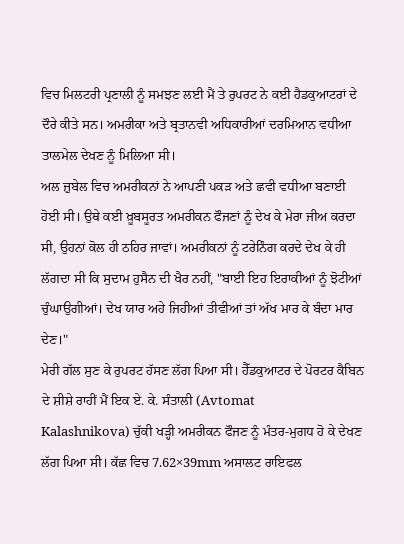ਵਿਚ ਮਿਲਟਰੀ ਪ੍ਰਣਾਲੀ ਨੂੰ ਸਮਝਣ ਲਈ ਮੈਂ ਤੇ ਰੁਪਰਟ ਨੇ ਕਈ ਹੈਡਕੁਆਟਰਾਂ ਦੇ ਦੌਰੇ ਕੀਤੇ ਸਨ। ਅਮਰੀਕਾ ਅਤੇ ਬ੍ਰਤਾਨਵੀ ਅਧਿਕਾਰੀਆਂ ਦਰਮਿਆਨ ਵਧੀਆ ਤਾਲਮੇਲ ਦੇਖਣ ਨੂੰ ਮਿਲਿਆ ਸੀ।
ਅਲ ਜ਼ੁਬੇਲ ਵਿਚ ਅਮਰੀਕਨਾਂ ਨੇ ਆਪਣੀ ਪਕੜ ਅਤੇ ਛਵੀ ਵਧੀਆ ਬਣਾਈ ਹੋਈ ਸੀ। ਉਥੇ ਕਈ ਖ਼ੂਬਸੂਰਤ ਅਮਰੀਕਨ ਫੌਜਣਾਂ ਨੂੰ ਦੇਖ ਕੇ ਮੇਰਾ ਜੀਅ ਕਰਦਾ ਸੀ, ਉਹਨਾਂ ਕੋਲ ਹੀ ਠਹਿਰ ਜਾਵਾਂ। ਅਮਰੀਕਨਾਂ ਨੂੰ ਟਰੇਨਿੰਗ ਕਰਦੇ ਦੇਖ ਕੇ ਹੀ ਲੱਗਦਾ ਸੀ ਕਿ ਸੁਦਾਮ ਹੁਸੈਨ ਦੀ ਖੈਰ ਨਹੀਂ, "ਬਾਈ ਇਹ ਇਰਾਕੀਆਂ ਨੂੰ ਝੋਟੀਆਂ ਚੁੰਘਾਉਗੀਆਂ। ਦੇਖ ਯਾਰ ਅਹੇ ਜਿਹੀਆਂ ਤੀਵੀਆਂ ਤਾਂ ਅੱਖ ਮਾਰ ਕੇ ਬੰਦਾ ਮਾਰ ਦੇਣ।"
ਮੇਰੀ ਗੱਲ ਸੁਣ ਕੇ ਰੁਪਰਟ ਹੱਸਣ ਲੱਗ ਪਿਆ ਸੀ। ਹੈੱਡਕੁਆਟਰ ਦੇ ਪੋਰਟਰ ਕੈਬਿਨ ਦੇ ਸ਼ੀਸ਼ੇ ਰਾਹੀਂ ਮੈਂ ਇਕ ਏ. ਕੇ. ਸੰਤਾਲੀ (Avtomat
Kalashnikova) ਚੁੱਕੀ ਖੜ੍ਹੀ ਅਮਰੀਕਨ ਫੌਜਣ ਨੂੰ ਮੰਤਰ-ਮੁਗਧ ਹੋ ਕੇ ਦੇਖਣ ਲੱਗ ਪਿਆ ਸੀ। ਕੱਛ ਵਿਚ 7.62×39mm ਅਸਾਲਟ ਰਾਇਫਲ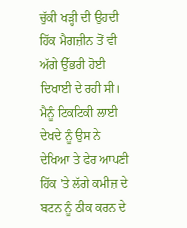ਚੁੱਕੀ ਖੜ੍ਹੀ ਦੀ ਉਹਦੀ ਹਿੱਕ ਮੈਗਜ਼ੀਨ ਤੋਂ ਵੀ ਅੱਗੇ ਉੱਭਰੀ ਹੋਈ ਦਿਖਾਈ ਦੇ ਰਹੀ ਸੀ। ਮੈਨੂੰ ਟਿਕਟਿਕੀ ਲਾਈ ਦੇਖਦੇ ਨੂੰ ਉਸ ਨੇ ਦੇਖਿਆ ਤੇ ਫੇਰ ਆਪਣੀ ਹਿੱਕ 'ਤੇ ਲੱਗੇ ਕਮੀਜ਼ ਦੇ ਬਟਨ ਨੂੰ ਠੀਕ ਕਰਨ ਦੇ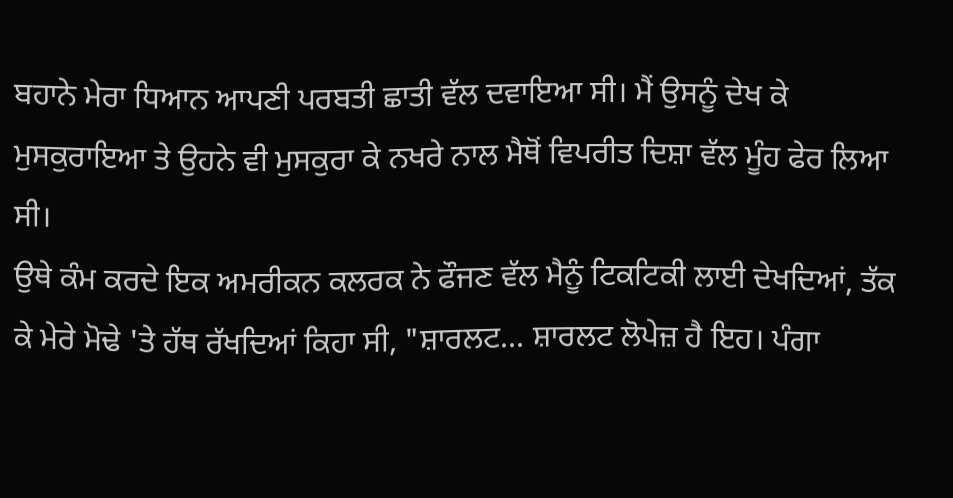ਬਹਾਨੇ ਮੇਰਾ ਧਿਆਨ ਆਪਣੀ ਪਰਬਤੀ ਛਾਤੀ ਵੱਲ ਦਵਾਇਆ ਸੀ। ਮੈਂ ਉਸਨੂੰ ਦੇਖ ਕੇ ਮੁਸਕੁਰਾਇਆ ਤੇ ਉਹਨੇ ਵੀ ਮੁਸਕੁਰਾ ਕੇ ਨਖਰੇ ਨਾਲ ਮੈਥੋਂ ਵਿਪਰੀਤ ਦਿਸ਼ਾ ਵੱਲ ਮੂੰਹ ਫੇਰ ਲਿਆ ਸੀ।
ਉਥੇ ਕੰਮ ਕਰਦੇ ਇਕ ਅਮਰੀਕਨ ਕਲਰਕ ਨੇ ਫੌਜਣ ਵੱਲ ਮੈਨੂੰ ਟਿਕਟਿਕੀ ਲਾਈ ਦੇਖਦਿਆਂ, ਤੱਕ ਕੇ ਮੇਰੇ ਮੋਢੇ 'ਤੇ ਹੱਥ ਰੱਖਦਿਆਂ ਕਿਹਾ ਸੀ, "ਸ਼ਾਰਲਟ... ਸ਼ਾਰਲਟ ਲੋਪੇਜ਼ ਹੈ ਇਹ। ਪੰਗਾ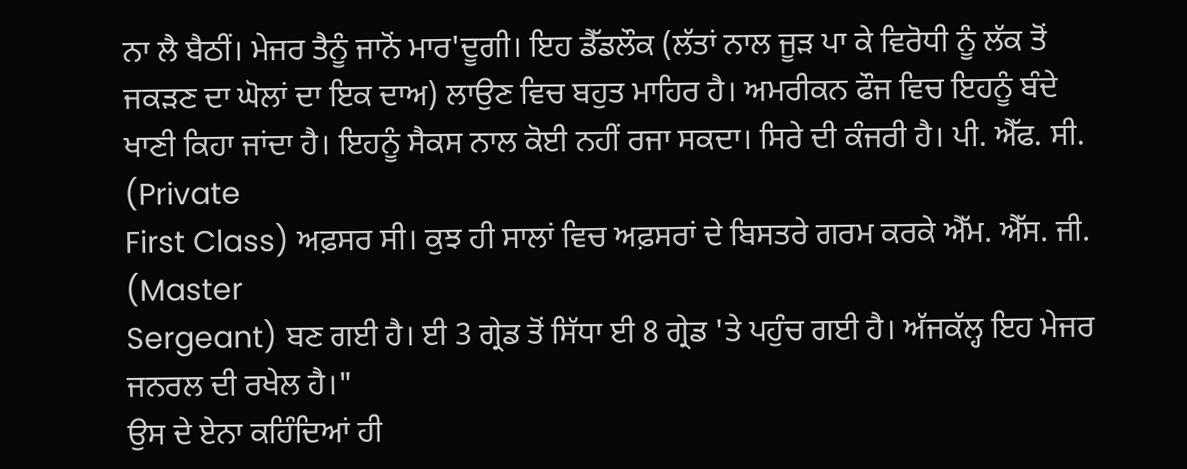ਨਾ ਲੈ ਬੈਠੀਂ। ਮੇਜਰ ਤੈਨੂੰ ਜਾਨੋਂ ਮਾਰ'ਦੂਗੀ। ਇਹ ਡੈੱਡਲੌਕ (ਲੱਤਾਂ ਨਾਲ ਜੂੜ ਪਾ ਕੇ ਵਿਰੋਧੀ ਨੂੰ ਲੱਕ ਤੋਂ ਜਕੜਣ ਦਾ ਘੋਲਾਂ ਦਾ ਇਕ ਦਾਅ) ਲਾਉਣ ਵਿਚ ਬਹੁਤ ਮਾਹਿਰ ਹੈ। ਅਮਰੀਕਨ ਫੌਜ ਵਿਚ ਇਹਨੂੰ ਬੰਦੇ ਖਾਣੀ ਕਿਹਾ ਜਾਂਦਾ ਹੈ। ਇਹਨੂੰ ਸੈਕਸ ਨਾਲ ਕੋਈ ਨਹੀਂ ਰਜਾ ਸਕਦਾ। ਸਿਰੇ ਦੀ ਕੰਜਰੀ ਹੈ। ਪੀ. ਐੱਫ. ਸੀ. (Private
First Class) ਅਫ਼ਸਰ ਸੀ। ਕੁਝ ਹੀ ਸਾਲਾਂ ਵਿਚ ਅਫ਼ਸਰਾਂ ਦੇ ਬਿਸਤਰੇ ਗਰਮ ਕਰਕੇ ਐੱਮ. ਐੱਸ. ਜੀ. (Master
Sergeant) ਬਣ ਗਈ ਹੈ। ਈ 3 ਗ੍ਰੇਡ ਤੋਂ ਸਿੱਧਾ ਈ 8 ਗ੍ਰੇਡ 'ਤੇ ਪਹੁੰਚ ਗਈ ਹੈ। ਅੱਜਕੱਲ੍ਹ ਇਹ ਮੇਜਰ ਜਨਰਲ ਦੀ ਰਖੇਲ ਹੈ।"
ਉਸ ਦੇ ਏਨਾ ਕਹਿੰਦਿਆਂ ਹੀ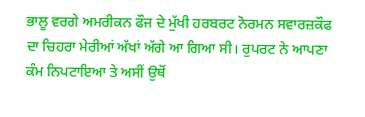ਭਾਲੂ ਵਰਗੇ ਅਮਰੀਕਨ ਫੌਜ ਦੇ ਮੁੱਖੀ ਹਰਬਰਟ ਨੋਰਮਨ ਸਵਾਰਜ਼ਕੌਫ ਦਾ ਚਿਹਰਾ ਮੇਰੀਆਂ ਅੱਖਾਂ ਅੱਗੇ ਆ ਗਿਆ ਸੀ। ਰੁਪਰਟ ਨੇ ਆਪਣਾ ਕੰਮ ਨਿਪਟਾਇਆ ਤੇ ਅਸੀਂ ਉਥੋਂ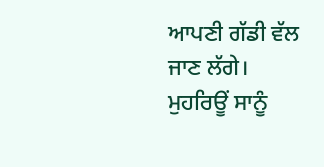ਆਪਣੀ ਗੱਡੀ ਵੱਲ ਜਾਣ ਲੱਗੇ। ਮੁਹਰਿਊਂ ਸਾਨੂੰ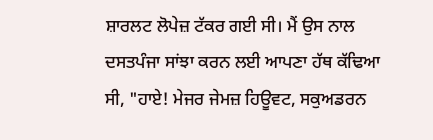ਸ਼ਾਰਲਟ ਲੋਪੇਜ਼ ਟੱਕਰ ਗਈ ਸੀ। ਮੈਂ ਉਸ ਨਾਲ ਦਸਤਪੰਜਾ ਸਾਂਝਾ ਕਰਨ ਲਈ ਆਪਣਾ ਹੱਥ ਕੱਢਿਆ ਸੀ, "ਹਾਏ! ਮੇਜਰ ਜੇਮਜ਼ ਹਿਊਵਟ, ਸਕੁਅਡਰਨ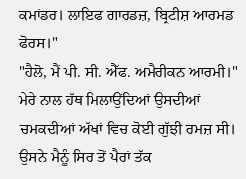ਕਮਾਂਡਰ। ਲਾਇਫ ਗਾਰਡਜ਼, ਬ੍ਰਿਟੀਸ਼ ਆਰਮਡ ਫੋਰਸ।"
"ਹੈਲੋ, ਮੈਂ ਪੀ. ਸੀ. ਐੱਫ. ਅਮੈਰੀਕਨ ਆਰਮੀ।" ਮੇਰੇ ਨਾਲ ਹੱਥ ਮਿਲਾਉਂਦਿਆਂ ਉਸਦੀਆਂ ਚਮਕਦੀਆਂ ਅੱਖਾਂ ਵਿਚ ਕੋਈ ਗੁੱਝੀ ਰਮਜ਼ ਸੀ।
ਉਸਨੇ ਮੈਨੂੰ ਸਿਰ ਤੋਂ ਪੈਰਾਂ ਤੱਕ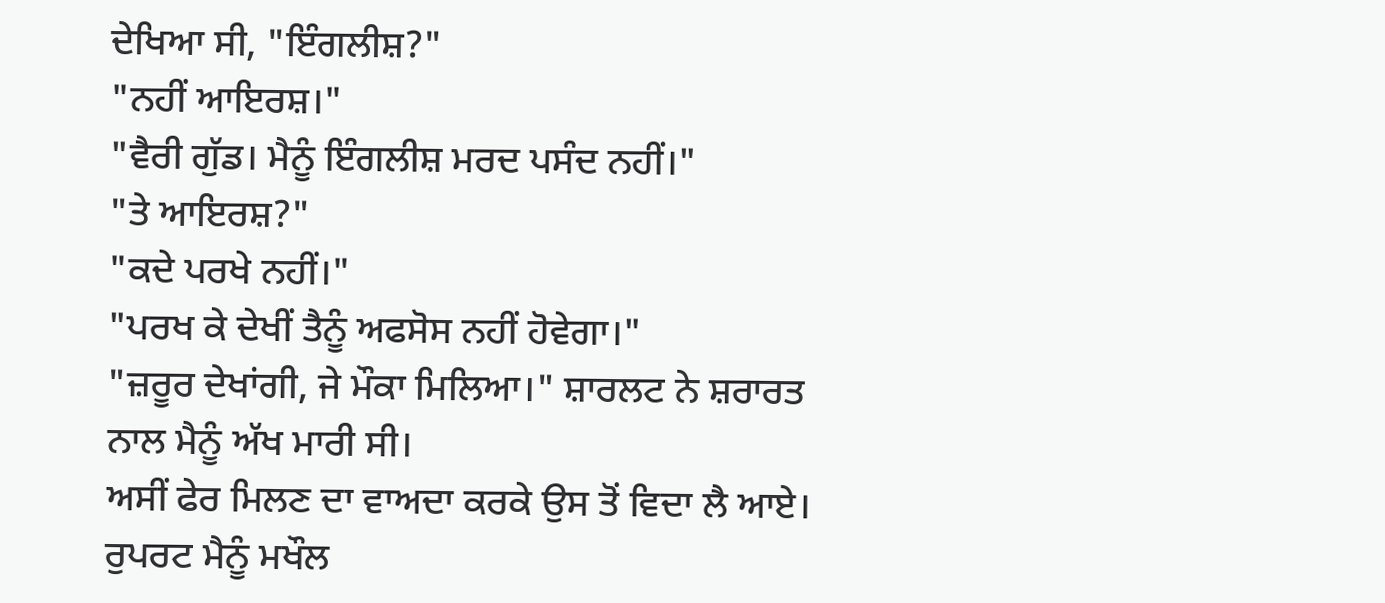ਦੇਖਿਆ ਸੀ, "ਇੰਗਲੀਸ਼?"
"ਨਹੀਂ ਆਇਰਸ਼।"
"ਵੈਰੀ ਗੁੱਡ। ਮੈਨੂੰ ਇੰਗਲੀਸ਼ ਮਰਦ ਪਸੰਦ ਨਹੀਂ।"
"ਤੇ ਆਇਰਸ਼?"
"ਕਦੇ ਪਰਖੇ ਨਹੀਂ।"
"ਪਰਖ ਕੇ ਦੇਖੀਂ ਤੈਨੂੰ ਅਫਸੋਸ ਨਹੀਂ ਹੋਵੇਗਾ।"
"ਜ਼ਰੂਰ ਦੇਖਾਂਗੀ, ਜੇ ਮੌਕਾ ਮਿਲਿਆ।" ਸ਼ਾਰਲਟ ਨੇ ਸ਼ਰਾਰਤ ਨਾਲ ਮੈਨੂੰ ਅੱਖ ਮਾਰੀ ਸੀ।
ਅਸੀਂ ਫੇਰ ਮਿਲਣ ਦਾ ਵਾਅਦਾ ਕਰਕੇ ਉਸ ਤੋਂ ਵਿਦਾ ਲੈ ਆਏ। ਰੁਪਰਟ ਮੈਨੂੰ ਮਖੌਲ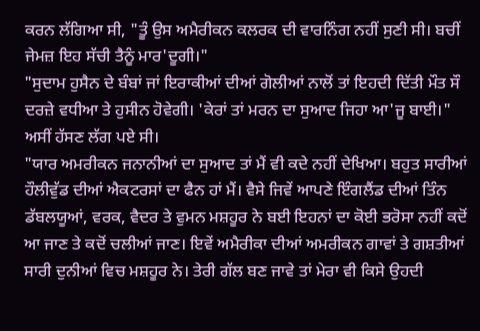ਕਰਨ ਲੱਗਿਆ ਸੀ, "ਤੂੰ ਉਸ ਅਮੈਰੀਕਨ ਕਲਰਕ ਦੀ ਵਾਰਨਿੰਗ ਨਹੀਂ ਸੁਣੀ ਸੀ। ਬਚੀਂ ਜੇਮਜ਼ ਇਹ ਸੱਚੀ ਤੈਨੂੰ ਮਾਰ'ਦੂਗੀ।"
"ਸੁਦਾਮ ਹੁਸੈਨ ਦੇ ਬੰਬਾਂ ਜਾਂ ਇਰਾਕੀਆਂ ਦੀਆਂ ਗੋਲੀਆਂ ਨਾਲੋਂ ਤਾਂ ਇਹਦੀ ਦਿੱਤੀ ਮੌਤ ਸੌ ਦਰਜ਼ੇ ਵਧੀਆ ਤੇ ਹੁਸੀਨ ਹੋਵੇਗੀ। 'ਕੇਰਾਂ ਤਾਂ ਮਰਨ ਦਾ ਸੁਆਦ ਜਿਹਾ ਆ'ਜੂ ਬਾਈ।" ਅਸੀਂ ਹੱਸਣ ਲੱਗ ਪਏ ਸੀ।
"ਯਾਰ ਅਮਰੀਕਨ ਜਨਾਨੀਆਂ ਦਾ ਸੁਆਦ ਤਾਂ ਮੈਂ ਵੀ ਕਦੇ ਨਹੀਂ ਦੇਖਿਆ। ਬਹੁਤ ਸਾਰੀਆਂ ਹੌਲੀਵੁੱਡ ਦੀਆਂ ਐਕਟਰਸਾਂ ਦਾ ਫੈਨ ਹਾਂ ਮੈਂ। ਵੈਸੇ ਜਿਵੇਂ ਆਪਣੇ ਇੰਗਲੈਂਡ ਦੀਆਂ ਤਿੰਨ ਡੱਬਲਯੂਆਂ, ਵਰਕ, ਵੈਦਰ ਤੇ ਵੁਮਨ ਮਸ਼ਹੂਰ ਨੇ ਬਈ ਇਹਨਾਂ ਦਾ ਕੋਈ ਭਰੋਸਾ ਨਹੀਂ ਕਦੋਂ ਆ ਜਾਣ ਤੇ ਕਦੋਂ ਚਲੀਆਂ ਜਾਣ। ਇਵੇਂ ਅਮੈਰੀਕਾ ਦੀਆਂ ਅਮਰੀਕਨ ਗਾਵਾਂ ਤੇ ਗਸ਼ਤੀਆਂ ਸਾਰੀ ਦੁਨੀਆਂ ਵਿਚ ਮਸ਼ਹੂਰ ਨੇ। ਤੇਰੀ ਗੱਲ ਬਣ ਜਾਵੇ ਤਾਂ ਮੇਰਾ ਵੀ ਕਿਸੇ ਉਹਦੀ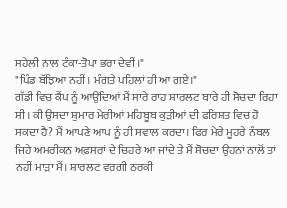ਸਹੇਲੀ ਨਾਲ ਟੰਕਾ-ਤੋਪਾ ਭਰਾ ਦੇਵੀਂ।"
"ਪਿੰਡ ਬੱਝਿਆ ਨਹੀਂ। ਮੰਗਤੇ ਪਹਿਲਾਂ ਹੀ ਆ ਗਏ।"
ਗੱਡੀ ਵਿਚ ਕੈਂਪ ਨੂੰ ਆਉਂਦਿਆਂ ਮੈਂ ਸਾਰੇ ਰਾਹ ਸ਼ਾਰਲਟ ਬਾਰੇ ਹੀ ਸੋਚਦਾ ਰਿਹਾ ਸੀ। ਕੀ ਉਸਦਾ ਸ਼ੁਮਾਰ ਮੇਰੀਆਂ ਮਹਿਬੂਬ ਕੁੜੀਆਂ ਦੀ ਫਰਿਸ਼ਤ ਵਿਚ ਹੋ ਸਕਦਾ ਹੈ? ਮੈਂ ਆਪਣੇ ਆਪ ਨੂੰ ਹੀ ਸਵਾਲ ਕਰਦਾ। ਫਿਰ ਮੇਰੇ ਮੂਹਰੇ ਨੰਬਲ ਜਿਹੇ ਅਮਰੀਕਨ ਅਫ਼ਸਰਾਂ ਦੇ ਚਿਹਰੇ ਆ ਜਾਂਦੇ ਤੇ ਮੈਂ ਸੋਚਦਾ ਉਹਨਾਂ ਨਾਲੋਂ ਤਾਂ ਨਹੀਂ ਮਾੜਾ ਮੈਂ। ਸ਼ਾਰਲਟ ਵਰਗੀ ਠਰਕੀ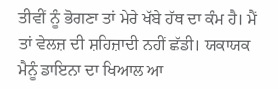ਤੀਵੀਂ ਨੂੰ ਭੋਗਣਾ ਤਾਂ ਮੇਰੇ ਖੱਬੇ ਹੱਥ ਦਾ ਕੰਮ ਹੈ। ਮੈਂ ਤਾਂ ਵੇਲਜ਼ ਦੀ ਸ਼ਹਿਜ਼ਾਦੀ ਨਹੀਂ ਛੱਡੀ। ਯਕਾਯਕ ਮੈਨੂੰ ਡਾਇਨਾ ਦਾ ਖਿਆਲ ਆ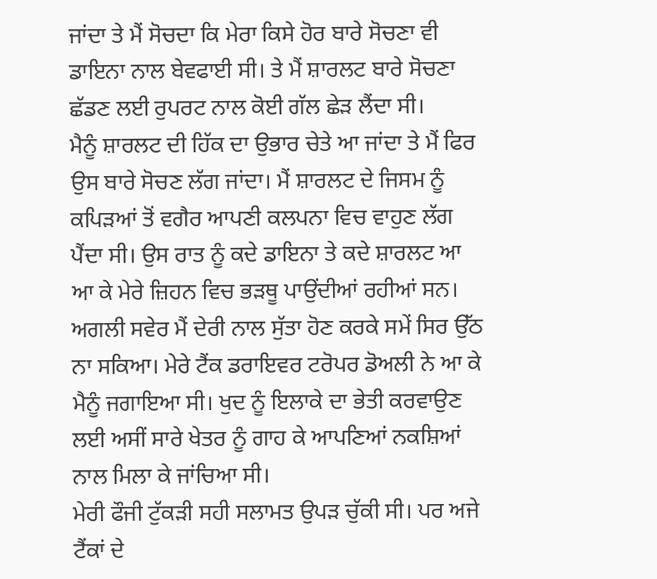ਜਾਂਦਾ ਤੇ ਮੈਂ ਸੋਚਦਾ ਕਿ ਮੇਰਾ ਕਿਸੇ ਹੋਰ ਬਾਰੇ ਸੋਚਣਾ ਵੀ ਡਾਇਨਾ ਨਾਲ ਬੇਵਫਾਈ ਸੀ। ਤੇ ਮੈਂ ਸ਼ਾਰਲਟ ਬਾਰੇ ਸੋਚਣਾ ਛੱਡਣ ਲਈ ਰੁਪਰਟ ਨਾਲ ਕੋਈ ਗੱਲ ਛੇੜ ਲੈਂਦਾ ਸੀ।
ਮੈਨੂੰ ਸ਼ਾਰਲਟ ਦੀ ਹਿੱਕ ਦਾ ਉਭਾਰ ਚੇਤੇ ਆ ਜਾਂਦਾ ਤੇ ਮੈਂ ਫਿਰ ਉਸ ਬਾਰੇ ਸੋਚਣ ਲੱਗ ਜਾਂਦਾ। ਮੈਂ ਸ਼ਾਰਲਟ ਦੇ ਜਿਸਮ ਨੂੰ ਕਪਿੜਆਂ ਤੋਂ ਵਗੈਰ ਆਪਣੀ ਕਲਪਨਾ ਵਿਚ ਵਾਹੁਣ ਲੱਗ ਪੈਂਦਾ ਸੀ। ਉਸ ਰਾਤ ਨੂੰ ਕਦੇ ਡਾਇਨਾ ਤੇ ਕਦੇ ਸ਼ਾਰਲਟ ਆ ਆ ਕੇ ਮੇਰੇ ਜ਼ਿਹਨ ਵਿਚ ਭੜਥੂ ਪਾਉਂਦੀਆਂ ਰਹੀਆਂ ਸਨ।
ਅਗਲੀ ਸਵੇਰ ਮੈਂ ਦੇਰੀ ਨਾਲ ਸੁੱਤਾ ਹੋਣ ਕਰਕੇ ਸਮੇਂ ਸਿਰ ਉੱਠ ਨਾ ਸਕਿਆ। ਮੇਰੇ ਟੈਂਕ ਡਰਾਇਵਰ ਟਰੋਪਰ ਡੋਅਲੀ ਨੇ ਆ ਕੇ ਮੈਨੂੰ ਜਗਾਇਆ ਸੀ। ਖੁਦ ਨੂੰ ਇਲਾਕੇ ਦਾ ਭੇਤੀ ਕਰਵਾਉਣ ਲਈ ਅਸੀਂ ਸਾਰੇ ਖੇਤਰ ਨੂੰ ਗਾਹ ਕੇ ਆਪਣਿਆਂ ਨਕਸ਼ਿਆਂ ਨਾਲ ਮਿਲਾ ਕੇ ਜਾਂਚਿਆ ਸੀ।
ਮੇਰੀ ਫੌਜੀ ਟੁੱਕੜੀ ਸਹੀ ਸਲਾਮਤ ਉਪੜ ਚੁੱਕੀ ਸੀ। ਪਰ ਅਜੇ ਟੈਂਕਾਂ ਦੇ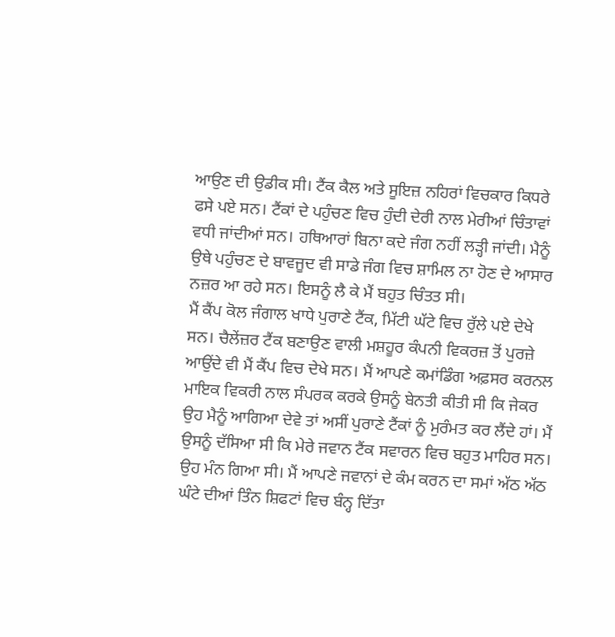ਆਉਣ ਦੀ ਉਡੀਕ ਸੀ। ਟੈਂਕ ਕੈਲ ਅਤੇ ਸੂਇਜ਼ ਨਹਿਰਾਂ ਵਿਚਕਾਰ ਕਿਧਰੇ ਫਸੇ ਪਏ ਸਨ। ਟੈਂਕਾਂ ਦੇ ਪਹੁੰਚਣ ਵਿਚ ਹੁੰਦੀ ਦੇਰੀ ਨਾਲ ਮੇਰੀਆਂ ਚਿੰਤਾਵਾਂ ਵਧੀ ਜਾਂਦੀਆਂ ਸਨ। ਹਥਿਆਰਾਂ ਬਿਨਾ ਕਦੇ ਜੰਗ ਨਹੀਂ ਲੜ੍ਹੀ ਜਾਂਦੀ। ਮੈਨੂੰ ਉਥੇ ਪਹੁੰਚਣ ਦੇ ਬਾਵਜੂਦ ਵੀ ਸਾਡੇ ਜੰਗ ਵਿਚ ਸ਼ਾਮਿਲ ਨਾ ਹੋਣ ਦੇ ਆਸਾਰ ਨਜ਼ਰ ਆ ਰਹੇ ਸਨ। ਇਸਨੂੰ ਲੈ ਕੇ ਮੈਂ ਬਹੁਤ ਚਿੰਤਤ ਸੀ।
ਮੈਂ ਕੈਂਪ ਕੋਲ ਜੰਗਾਲ ਖਾਧੇ ਪੁਰਾਣੇ ਟੈਂਕ, ਮਿੱਟੀ ਘੱਟੇ ਵਿਚ ਰੁੱਲੇ ਪਏ ਦੇਖੇ ਸਨ। ਚੈਲੇਂਜ਼ਰ ਟੈਂਕ ਬਣਾਉਣ ਵਾਲੀ ਮਸ਼ਹੂਰ ਕੰਪਨੀ ਵਿਕਰਜ਼ ਤੋਂ ਪੁਰਜ਼ੇ ਆਉਂਦੇ ਵੀ ਮੈਂ ਕੈਂਪ ਵਿਚ ਦੇਖੇ ਸਨ। ਮੈਂ ਆਪਣੇ ਕਮਾਂਡਿੰਗ ਅਫ਼ਸਰ ਕਰਨਲ ਮਾਇਕ ਵਿਕਰੀ ਨਾਲ ਸੰਪਰਕ ਕਰਕੇ ਉਸਨੂੰ ਬੇਨਤੀ ਕੀਤੀ ਸੀ ਕਿ ਜੇਕਰ ਉਹ ਮੈਨੂੰ ਆਗਿਆ ਦੇਵੇ ਤਾਂ ਅਸੀਂ ਪੁਰਾਣੇ ਟੈਂਕਾਂ ਨੂੰ ਮੁਰੰਮਤ ਕਰ ਲੈਂਦੇ ਹਾਂ। ਮੈਂ ਉਸਨੂੰ ਦੱਸਿਆ ਸੀ ਕਿ ਮੇਰੇ ਜਵਾਨ ਟੈਂਕ ਸਵਾਰਨ ਵਿਚ ਬਹੁਤ ਮਾਹਿਰ ਸਨ। ਉਹ ਮੰਨ ਗਿਆ ਸੀ। ਮੈਂ ਆਪਣੇ ਜਵਾਨਾਂ ਦੇ ਕੰਮ ਕਰਨ ਦਾ ਸਮਾਂ ਅੱਠ ਅੱਠ ਘੰਟੇ ਦੀਆਂ ਤਿੰਨ ਸ਼ਿਫਟਾਂ ਵਿਚ ਬੰਨ੍ਹ ਦਿੱਤਾ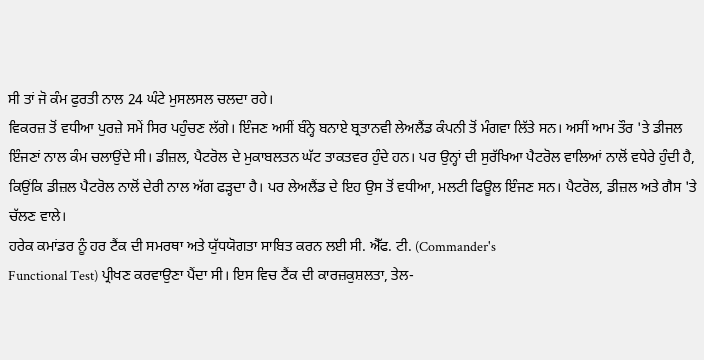ਸੀ ਤਾਂ ਜੋ ਕੰਮ ਫੁਰਤੀ ਨਾਲ 24 ਘੰਟੇ ਮੁਸਲਸਲ ਚਲਦਾ ਰਹੇ।
ਵਿਕਰਜ਼ ਤੋਂ ਵਧੀਆ ਪੁਰਜ਼ੇ ਸਮੇਂ ਸਿਰ ਪਹੁੰਚਣ ਲੱਗੇ। ਇੰਜਣ ਅਸੀਂ ਬੰਨ੍ਹੇ ਬਨਾਏ ਬ੍ਰਤਾਨਵੀ ਲੇਅਲੈਂਡ ਕੰਪਨੀ ਤੋਂ ਮੰਗਵਾ ਲਿੱਤੇ ਸਨ। ਅਸੀਂ ਆਮ ਤੌਰ 'ਤੇ ਡੀਜਲ ਇੰਜਣਾਂ ਨਾਲ ਕੰਮ ਚਲਾਉਂਦੇ ਸੀ। ਡੀਜ਼ਲ, ਪੈਟਰੋਲ ਦੇ ਮੁਕਾਬਲਤਨ ਘੱਟ ਤਾਕਤਵਰ ਹੁੰਦੇ ਹਨ। ਪਰ ਉਨ੍ਹਾਂ ਦੀ ਸੁਰੱਖਿਆ ਪੈਟਰੋਲ ਵਾਲਿਆਂ ਨਾਲੋਂ ਵਧੇਰੇ ਹੁੰਦੀ ਹੈ, ਕਿਉਂਕਿ ਡੀਜ਼ਲ ਪੈਟਰੋਲ ਨਾਲੋਂ ਦੇਰੀ ਨਾਲ ਅੱਗ ਫੜ੍ਹਦਾ ਹੈ। ਪਰ ਲੇਅਲੈਂਡ ਦੇ ਇਹ ਉਸ ਤੋਂ ਵਧੀਆ, ਮਲਟੀ ਫਿਊਲ ਇੰਜਣ ਸਨ। ਪੈਟਰੋਲ, ਡੀਜ਼ਲ ਅਤੇ ਗੈਸ 'ਤੇ ਚੱਲਣ ਵਾਲੇ।
ਹਰੇਕ ਕਮਾਂਡਰ ਨੂੰ ਹਰ ਟੈਂਕ ਦੀ ਸਮਰਥਾ ਅਤੇ ਯੁੱਧਯੋਗਤਾ ਸਾਬਿਤ ਕਰਨ ਲਈ ਸੀ. ਐੱਫ. ਟੀ. (Commander's
Functional Test) ਪ੍ਰੀਖਣ ਕਰਵਾਉਣਾ ਪੈਂਦਾ ਸੀ। ਇਸ ਵਿਚ ਟੈਂਕ ਦੀ ਕਾਰਜ਼ਕੁਸ਼ਲਤਾ, ਤੇਲ-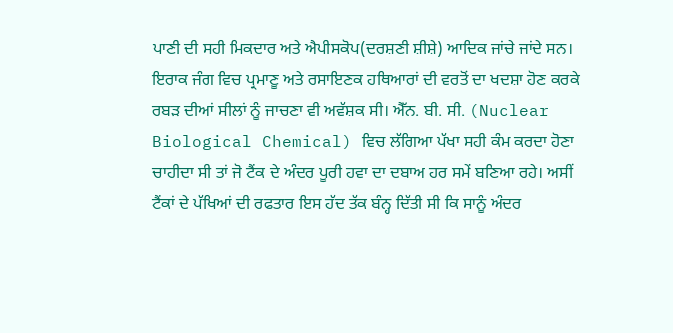ਪਾਣੀ ਦੀ ਸਹੀ ਮਿਕਦਾਰ ਅਤੇ ਐਪੀਸਕੋਪ(ਦਰਸ਼ਣੀ ਸ਼ੀਸ਼ੇ) ਆਦਿਕ ਜਾਂਚੇ ਜਾਂਦੇ ਸਨ। ਇਰਾਕ ਜੰਗ ਵਿਚ ਪ੍ਰਮਾਣੂ ਅਤੇ ਰਸਾਇਣਕ ਹਥਿਆਰਾਂ ਦੀ ਵਰਤੋਂ ਦਾ ਖਦਸ਼ਾ ਹੋਣ ਕਰਕੇ ਰਬੜ ਦੀਆਂ ਸੀਲਾਂ ਨੂੰ ਜਾਚਣਾ ਵੀ ਅਵੱਸ਼ਕ ਸੀ। ਐੱਨ. ਬੀ. ਸੀ. (Nuclear
Biological Chemical) ਵਿਚ ਲੱਗਿਆ ਪੱਖਾ ਸਹੀ ਕੰਮ ਕਰਦਾ ਹੋਣਾ ਚਾਹੀਦਾ ਸੀ ਤਾਂ ਜੋ ਟੈਂਕ ਦੇ ਅੰਦਰ ਪੂਰੀ ਹਵਾ ਦਾ ਦਬਾਅ ਹਰ ਸਮੇਂ ਬਣਿਆ ਰਹੇ। ਅਸੀਂ ਟੈਂਕਾਂ ਦੇ ਪੱਖਿਆਂ ਦੀ ਰਫਤਾਰ ਇਸ ਹੱਦ ਤੱਕ ਬੰਨ੍ਹ ਦਿੱਤੀ ਸੀ ਕਿ ਸਾਨੂੰ ਅੰਦਰ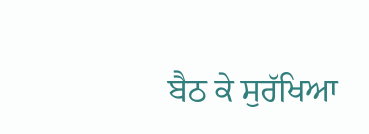ਬੈਠ ਕੇ ਸੁਰੱਖਿਆ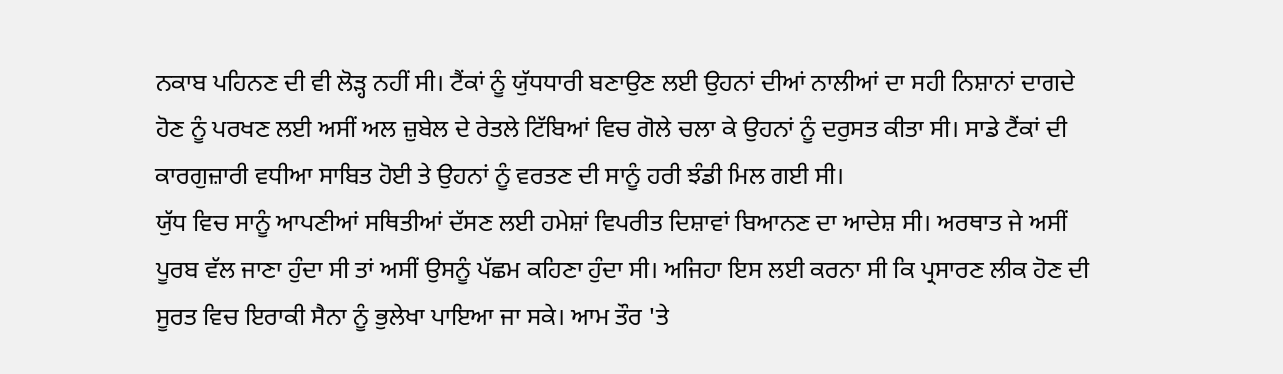ਨਕਾਬ ਪਹਿਨਣ ਦੀ ਵੀ ਲੋੜ੍ਹ ਨਹੀਂ ਸੀ। ਟੈਂਕਾਂ ਨੂੰ ਯੁੱਧਧਾਰੀ ਬਣਾਉਣ ਲਈ ਉਹਨਾਂ ਦੀਆਂ ਨਾਲੀਆਂ ਦਾ ਸਹੀ ਨਿਸ਼ਾਨਾਂ ਦਾਗਦੇ ਹੋਣ ਨੂੰ ਪਰਖਣ ਲਈ ਅਸੀਂ ਅਲ ਜ਼ੁਬੇਲ ਦੇ ਰੇਤਲੇ ਟਿੱਬਿਆਂ ਵਿਚ ਗੋਲੇ ਚਲਾ ਕੇ ਉਹਨਾਂ ਨੂੰ ਦਰੁਸਤ ਕੀਤਾ ਸੀ। ਸਾਡੇ ਟੈਂਕਾਂ ਦੀ ਕਾਰਗੁਜ਼ਾਰੀ ਵਧੀਆ ਸਾਬਿਤ ਹੋਈ ਤੇ ਉਹਨਾਂ ਨੂੰ ਵਰਤਣ ਦੀ ਸਾਨੂੰ ਹਰੀ ਝੰਡੀ ਮਿਲ ਗਈ ਸੀ।
ਯੁੱਧ ਵਿਚ ਸਾਨੂੰ ਆਪਣੀਆਂ ਸਥਿਤੀਆਂ ਦੱਸਣ ਲਈ ਹਮੇਸ਼ਾਂ ਵਿਪਰੀਤ ਦਿਸ਼ਾਵਾਂ ਬਿਆਨਣ ਦਾ ਆਦੇਸ਼ ਸੀ। ਅਰਥਾਤ ਜੇ ਅਸੀਂ ਪੂਰਬ ਵੱਲ ਜਾਣਾ ਹੁੰਦਾ ਸੀ ਤਾਂ ਅਸੀਂ ਉਸਨੂੰ ਪੱਛਮ ਕਹਿਣਾ ਹੁੰਦਾ ਸੀ। ਅਜਿਹਾ ਇਸ ਲਈ ਕਰਨਾ ਸੀ ਕਿ ਪ੍ਰਸਾਰਣ ਲੀਕ ਹੋਣ ਦੀ ਸੂਰਤ ਵਿਚ ਇਰਾਕੀ ਸੈਨਾ ਨੂੰ ਭੁਲੇਖਾ ਪਾਇਆ ਜਾ ਸਕੇ। ਆਮ ਤੌਰ 'ਤੇ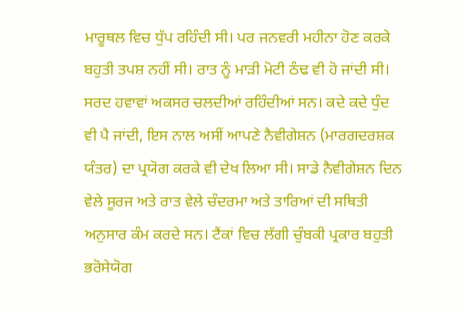ਮਾਰੂਥਲ ਵਿਚ ਧੁੱਪ ਰਹਿੰਦੀ ਸੀ। ਪਰ ਜਨਵਰੀ ਮਹੀਨਾ ਹੋਣ ਕਰਕੇ ਬਹੁਤੀ ਤਪਸ਼ ਨਹੀਂ ਸੀ। ਰਾਤ ਨੂੰ ਮਾੜੀ ਮੋਟੀ ਠੰਢ ਵੀ ਹੋ ਜਾਂਦੀ ਸੀ। ਸਰਦ ਹਵਾਵਾਂ ਅਕਸਰ ਚਲਦੀਆਂ ਰਹਿੰਦੀਆਂ ਸਨ। ਕਦੇ ਕਦੇ ਧੁੰਦ ਵੀ ਪੈ ਜਾਂਦੀ, ਇਸ ਨਾਲ ਅਸੀਂ ਆਪਣੇ ਨੈਵੀਗੇਸ਼ਨ (ਮਾਰਗਦਰਸ਼ਕ ਯੰਤਰ) ਦਾ ਪ੍ਰਯੋਗ ਕਰਕੇ ਵੀ ਦੇਖ ਲਿਆ ਸੀ। ਸਾਡੇ ਨੈਵੀਗੇਸ਼ਨ ਦਿਨ ਵੇਲੇ ਸੂਰਜ ਅਤੇ ਰਾਤ ਵੇਲੇ ਚੰਦਰਮਾ ਅਤੇ ਤਾਰਿਆਂ ਦੀ ਸਥਿਤੀ ਅਨੁਸਾਰ ਕੰਮ ਕਰਦੇ ਸਨ। ਟੈਂਕਾਂ ਵਿਚ ਲੱਗੀ ਚੁੰਬਕੀ ਪ੍ਰਕਾਰ ਬਹੁਤੀ ਭਰੋਸੇਯੋਗ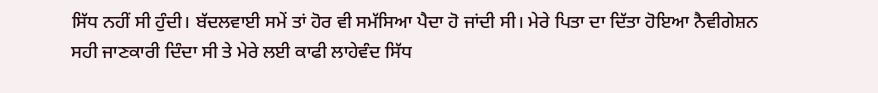ਸਿੱਧ ਨਹੀਂ ਸੀ ਹੁੰਦੀ। ਬੱਦਲਵਾਈ ਸਮੇਂ ਤਾਂ ਹੋਰ ਵੀ ਸਮੱਸਿਆ ਪੈਦਾ ਹੋ ਜਾਂਦੀ ਸੀ। ਮੇਰੇ ਪਿਤਾ ਦਾ ਦਿੱਤਾ ਹੋਇਆ ਨੈਵੀਗੇਸ਼ਨ ਸਹੀ ਜਾਣਕਾਰੀ ਦਿੰਦਾ ਸੀ ਤੇ ਮੇਰੇ ਲਈ ਕਾਫੀ ਲਾਹੇਵੰਦ ਸਿੱਧ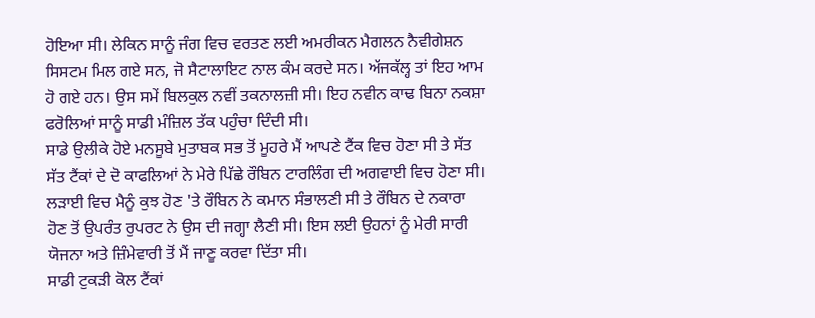ਹੋਇਆ ਸੀ। ਲੇਕਿਨ ਸਾਨੂੰ ਜੰਗ ਵਿਚ ਵਰਤਣ ਲਈ ਅਮਰੀਕਨ ਮੈਗਲਨ ਨੈਵੀਗੇਸ਼ਨ ਸਿਸਟਮ ਮਿਲ ਗਏ ਸਨ, ਜੋ ਸੈਟਾਲਾਇਟ ਨਾਲ ਕੰਮ ਕਰਦੇ ਸਨ। ਅੱਜਕੱਲ੍ਹ ਤਾਂ ਇਹ ਆਮ ਹੋ ਗਏ ਹਨ। ਉਸ ਸਮੇਂ ਬਿਲਕੁਲ ਨਵੀਂ ਤਕਨਾਲਜ਼ੀ ਸੀ। ਇਹ ਨਵੀਨ ਕਾਢ ਬਿਨਾ ਨਕਸ਼ਾ ਫਰੋਲਿਆਂ ਸਾਨੂੰ ਸਾਡੀ ਮੰਜ਼ਿਲ ਤੱਕ ਪਹੁੰਚਾ ਦਿੰਦੀ ਸੀ।
ਸਾਡੇ ਉਲੀਕੇ ਹੋਏ ਮਨਸੂਬੇ ਮੁਤਾਬਕ ਸਭ ਤੋਂ ਮੂਹਰੇ ਮੈਂ ਆਪਣੇ ਟੈਂਕ ਵਿਚ ਹੋਣਾ ਸੀ ਤੇ ਸੱਤ ਸੱਤ ਟੈਂਕਾਂ ਦੇ ਦੋ ਕਾਫਲਿਆਂ ਨੇ ਮੇਰੇ ਪਿੱਛੇ ਰੌਬਿਨ ਟਾਰਲਿੰਗ ਦੀ ਅਗਵਾਈ ਵਿਚ ਹੋਣਾ ਸੀ। ਲੜਾਈ ਵਿਚ ਮੈਨੂੰ ਕੁਝ ਹੋਣ 'ਤੇ ਰੌਬਿਨ ਨੇ ਕਮਾਨ ਸੰਭਾਲਣੀ ਸੀ ਤੇ ਰੌਬਿਨ ਦੇ ਨਕਾਰਾ ਹੋਣ ਤੋਂ ਉਪਰੰਤ ਰੁਪਰਟ ਨੇ ਉਸ ਦੀ ਜਗ੍ਹਾ ਲੈਣੀ ਸੀ। ਇਸ ਲਈ ਉਹਨਾਂ ਨੂੰ ਮੇਰੀ ਸਾਰੀ ਯੋਜਨਾ ਅਤੇ ਜ਼ਿੰਮੇਵਾਰੀ ਤੋਂ ਮੈਂ ਜਾਣੂ ਕਰਵਾ ਦਿੱਤਾ ਸੀ।
ਸਾਡੀ ਟੁਕੜੀ ਕੋਲ ਟੈਂਕਾਂ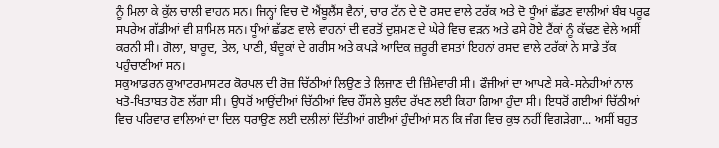ਨੂੰ ਮਿਲਾ ਕੇ ਕੁੱਲ ਚਾਲੀ ਵਾਹਨ ਸਨ। ਜਿਨ੍ਹਾਂ ਵਿਚ ਦੋ ਐਂਬੂਲੈਂਸ ਵੈਨਾਂ, ਚਾਰ ਟੱਨ ਦੇ ਦੋ ਰਸਦ ਵਾਲੇ ਟਰੱਕ ਅਤੇ ਦੋ ਧੂੰਆਂ ਛੱਡਣ ਵਾਲੀਆਂ ਬੰਬ ਪਰੂਫ ਸਪਰੇਅ ਗੱਡੀਆਂ ਵੀ ਸ਼ਾਮਿਲ ਸਨ। ਧੂੰਆਂ ਛੱਡਣ ਵਾਲੇ ਵਾਹਨਾਂ ਦੀ ਵਰਤੋਂ ਦੁਸ਼ਮਣ ਦੇ ਘੇਰੇ ਵਿਚ ਵੜਨ ਅਤੇ ਫਸੇ ਹੋਏ ਟੈਂਕਾਂ ਨੂੰ ਕੱਢਣ ਵੇਲੇ ਅਸੀਂ ਕਰਨੀ ਸੀ। ਗੋਲਾ, ਬਾਰੂਦ, ਤੇਲ, ਪਾਣੀ, ਬੰਦੂਕਾਂ ਦੇ ਗਰੀਸ ਅਤੇ ਕਪੜੇ ਆਦਿਕ ਜ਼ਰੂਰੀ ਵਸਤਾਂ ਇਹਨਾਂ ਰਸਦ ਵਾਲੇ ਟਰੱਕਾਂ ਨੇ ਸਾਡੇ ਤੱਕ ਪਹੁੰਚਾਣੀਆਂ ਸਨ।
ਸਕੁਆਡਰਨ ਕੁਆਟਰਮਾਸਟਰ ਕੋਰਪਲ ਦੀ ਰੋਜ਼ ਚਿੱਠੀਆਂ ਲਿਉਣ ਤੇ ਲਿਜਾਣ ਦੀ ਜ਼ਿੰਮੇਵਾਰੀ ਸੀ। ਫੌਜੀਆਂ ਦਾ ਆਪਣੇ ਸਕੇ-ਸਨੇਹੀਆਂ ਨਾਲ ਖਤੋ-ਖਿਤਾਬਤ ਹੋਣ ਲੱਗਾ ਸੀ। ਉਧਰੋਂ ਆਉਂਦੀਆਂ ਚਿੱਠੀਆਂ ਵਿਚ ਹੌਂਸਲੇ ਬੁਲੰਦ ਰੱਖਣ ਲਈ ਕਿਹਾ ਗਿਆ ਹੁੰਦਾ ਸੀ। ਇਧਰੋਂ ਗਈਆਂ ਚਿੱਠੀਆਂ ਵਿਚ ਪਰਿਵਾਰ ਵਾਲਿਆਂ ਦਾ ਦਿਲ ਧਰਾਉਣ ਲਈ ਦਲੀਲਾਂ ਦਿੱਤੀਆਂ ਗਈਆਂ ਹੁੰਦੀਆਂ ਸਨ ਕਿ ਜੰਗ ਵਿਚ ਕੁਝ ਨਹੀਂ ਵਿਗੜੇਗਾ... ਅਸੀਂ ਬਹੁਤ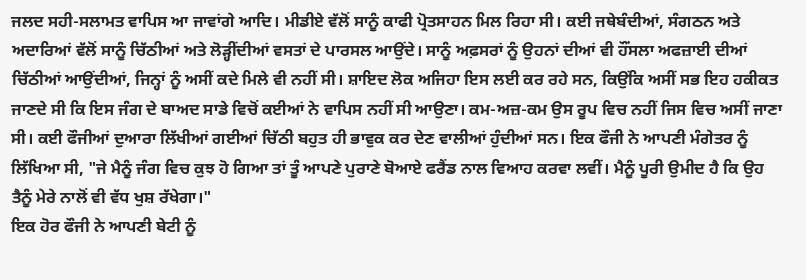ਜਲਦ ਸਹੀ-ਸਲਾਮਤ ਵਾਪਿਸ ਆ ਜਾਵਾਂਗੇ ਆਦਿ। ਮੀਡੀਏ ਵੱਲੋਂ ਸਾਨੂੰ ਕਾਫੀ ਪ੍ਰੋਤਸਾਹਨ ਮਿਲ ਰਿਹਾ ਸੀ। ਕਈ ਜਥੇਬੰਦੀਆਂ, ਸੰਗਠਨ ਅਤੇ ਅਦਾਰਿਆਂ ਵੱਲੋਂ ਸਾਨੂੰ ਚਿੱਠੀਆਂ ਅਤੇ ਲੋੜ੍ਹੀਂਦੀਆਂ ਵਸਤਾਂ ਦੇ ਪਾਰਸਲ ਆਉਂਦੇ। ਸਾਨੂੰ ਅਫ਼ਸਰਾਂ ਨੂੰ ਉਹਨਾਂ ਦੀਆਂ ਵੀ ਹੌਂਸਲਾ ਅਫਜ਼ਾਈ ਦੀਆਂ ਚਿੱਠੀਆਂ ਆਉਂਦੀਆਂ, ਜਿਨ੍ਹਾਂ ਨੂੰ ਅਸੀਂ ਕਦੇ ਮਿਲੇ ਵੀ ਨਹੀਂ ਸੀ। ਸ਼ਾਇਦ ਲੋਕ ਅਜਿਹਾ ਇਸ ਲਈ ਕਰ ਰਹੇ ਸਨ, ਕਿਉਂਕਿ ਅਸੀਂ ਸਭ ਇਹ ਹਕੀਕਤ ਜਾਣਦੇ ਸੀ ਕਿ ਇਸ ਜੰਗ ਦੇ ਬਾਅਦ ਸਾਡੇ ਵਿਚੋਂ ਕਈਆਂ ਨੇ ਵਾਪਿਸ ਨਹੀਂ ਸੀ ਆਉਣਾ। ਕਮ-ਅਜ਼-ਕਮ ਉਸ ਰੂਪ ਵਿਚ ਨਹੀਂ ਜਿਸ ਵਿਚ ਅਸੀਂ ਜਾਣਾ ਸੀ। ਕਈ ਫੌਜੀਆਂ ਦੁਆਰਾ ਲਿੱਖੀਆਂ ਗਈਆਂ ਚਿੱਠੀ ਬਹੁਤ ਹੀ ਭਾਵੁਕ ਕਰ ਦੇਣ ਵਾਲੀਆਂ ਹੁੰਦੀਆਂ ਸਨ। ਇਕ ਫੌਜੀ ਨੇ ਆਪਣੀ ਮੰਗੇਤਰ ਨੂੰ ਲਿੱਖਿਆ ਸੀ, "ਜੇ ਮੈਨੂੰ ਜੰਗ ਵਿਚ ਕੁਝ ਹੋ ਗਿਆ ਤਾਂ ਤੂੰ ਆਪਣੇ ਪੁਰਾਣੇ ਬੋਆਏ ਫਰੈਂਡ ਨਾਲ ਵਿਆਹ ਕਰਵਾ ਲਵੀਂ। ਮੈਨੂੰ ਪੂਰੀ ਉਮੀਦ ਹੈ ਕਿ ਉਹ ਤੈਨੂੰ ਮੇਰੇ ਨਾਲੋਂ ਵੀ ਵੱਧ ਖੁਸ਼ ਰੱਖੇਗਾ।"
ਇਕ ਹੋਰ ਫੌਜੀ ਨੇ ਆਪਣੀ ਬੇਟੀ ਨੂੰ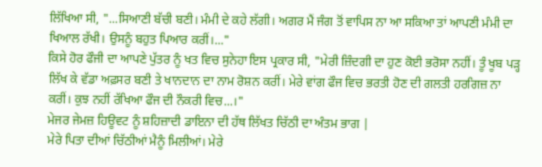ਲਿੱਖਿਆ ਸੀ, "...ਸਿਆਣੀ ਬੱਚੀ ਬਣੀ। ਮੰਮੀ ਦੇ ਕਹੇ ਲੱਗੀ। ਅਗਰ ਮੈਂ ਜੰਗ ਤੋਂ ਵਾਪਿਸ ਨਾ ਆ ਸਕਿਆ ਤਾਂ ਆਪਣੀ ਮੰਮੀ ਦਾ ਖਿਆਲ ਰੱਖੀ। ਉਸਨੂੰ ਬਹੁਤ ਪਿਆਰ ਕਰੀਂ।..."
ਕਿਸੇ ਹੋਰ ਫੌਜੀ ਦਾ ਆਪਣੇ ਪੁੱਤਰ ਨੂੰ ਖਤ ਵਿਚ ਸੁਨੇਹਾ ਇਸ ਪ੍ਰਕਾਰ ਸੀ, "ਮੇਰੀ ਜ਼ਿੰਦਗੀ ਦਾ ਹੁਣ ਕੋਈ ਭਰੋਸਾ ਨਹੀਂ। ਤੂੰ ਖੂਬ ਪੜ੍ਹ ਲਿੱਖ ਕੇ ਵੱਡਾ ਅਫ਼ਸਰ ਬਣੀ ਤੇ ਖਾਨਦਾਨ ਦਾ ਨਾਮ ਰੋਸ਼ਨ ਕਰੀਂ। ਮੇਰੇ ਵਾਂਗ ਫੌਜ ਵਿਚ ਭਰਤੀ ਹੋਣ ਦੀ ਗਲਤੀ ਹਰਗਿਜ਼ ਨਾ ਕਰੀਂ। ਕੁਝ ਨਹੀਂ ਰੱਖਿਆ ਫੌਜ ਦੀ ਨੌਕਰੀ ਵਿਚ...।"
ਮੇਜਰ ਜੇਮਜ਼ ਹਿਊਵਟ ਨੂੰ ਸ਼ਹਿਜ਼ਾਦੀ ਡਾਇਨਾ ਦੀ ਹੱਥ ਲਿੱਖਤ ਚਿੱਠੀ ਦਾ ਅੰਤਮ ਭਾਗ |
ਮੇਰੇ ਪਿਤਾ ਦੀਆਂ ਚਿੱਠੀਆਂ ਮੈਨੂੰ ਮਿਲੀਆਂ। ਮੇਰੇ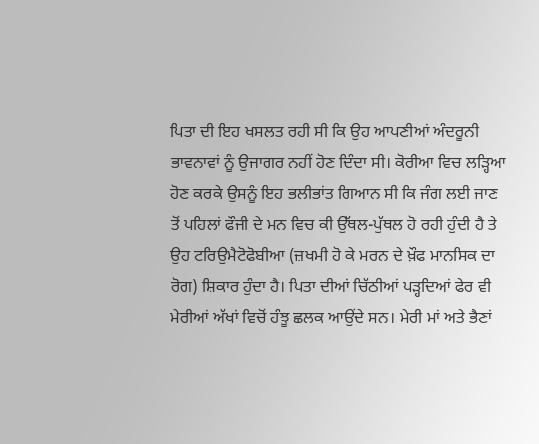ਪਿਤਾ ਦੀ ਇਹ ਖਸਲਤ ਰਹੀ ਸੀ ਕਿ ਉਹ ਆਪਣੀਆਂ ਅੰਦਰੂਨੀ ਭਾਵਨਾਵਾਂ ਨੂੰ ਉਜਾਗਰ ਨਹੀਂ ਹੋਣ ਦਿੰਦਾ ਸੀ। ਕੋਰੀਆ ਵਿਚ ਲੜ੍ਹਿਆ ਹੋਣ ਕਰਕੇ ਉਸਨੂੰ ਇਹ ਭਲੀਭਾਂਤ ਗਿਆਨ ਸੀ ਕਿ ਜੰਗ ਲਈ ਜਾਣ ਤੋਂ ਪਹਿਲਾਂ ਫੌਜੀ ਦੇ ਮਨ ਵਿਚ ਕੀ ਉੱਥਲ-ਪੁੱਥਲ ਹੋ ਰਹੀ ਹੁੰਦੀ ਹੈ ਤੇ ਉਹ ਟਰਿਉਮੈਟੋਫੋਬੀਆ (ਜ਼ਖਮੀ ਹੋ ਕੇ ਮਰਨ ਦੇ ਖ਼ੌਫ ਮਾਨਸਿਕ ਦਾ ਰੋਗ) ਸ਼ਿਕਾਰ ਹੁੰਦਾ ਹੈ। ਪਿਤਾ ਦੀਆਂ ਚਿੱਠੀਆਂ ਪੜ੍ਹਦਿਆਂ ਫੇਰ ਵੀ ਮੇਰੀਆਂ ਅੱਖਾਂ ਵਿਚੋਂ ਹੰਝੂ ਛਲਕ ਆਉਂਦੇ ਸਨ। ਮੇਰੀ ਮਾਂ ਅਤੇ ਭੈਣਾਂ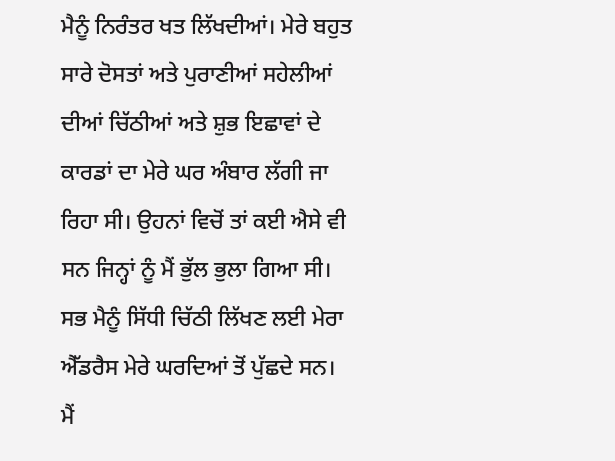ਮੈਨੂੰ ਨਿਰੰਤਰ ਖਤ ਲਿੱਖਦੀਆਂ। ਮੇਰੇ ਬਹੁਤ ਸਾਰੇ ਦੋਸਤਾਂ ਅਤੇ ਪੁਰਾਣੀਆਂ ਸਹੇਲੀਆਂ ਦੀਆਂ ਚਿੱਠੀਆਂ ਅਤੇ ਸ਼ੁਭ ਇਛਾਵਾਂ ਦੇ ਕਾਰਡਾਂ ਦਾ ਮੇਰੇ ਘਰ ਅੰਬਾਰ ਲੱਗੀ ਜਾ ਰਿਹਾ ਸੀ। ਉਹਨਾਂ ਵਿਚੋਂ ਤਾਂ ਕਈ ਐਸੇ ਵੀ ਸਨ ਜਿਨ੍ਹਾਂ ਨੂੰ ਮੈਂ ਭੁੱਲ ਭੁਲਾ ਗਿਆ ਸੀ। ਸਭ ਮੈਨੂੰ ਸਿੱਧੀ ਚਿੱਠੀ ਲਿੱਖਣ ਲਈ ਮੇਰਾ ਐੱਡਰੈਸ ਮੇਰੇ ਘਰਦਿਆਂ ਤੋਂ ਪੁੱਛਦੇ ਸਨ। ਮੈਂ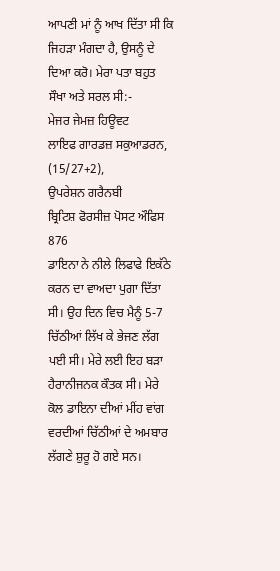ਆਪਣੀ ਮਾਂ ਨੂੰ ਆਖ ਦਿੱਤਾ ਸੀ ਕਿ ਜਿਹੜਾ ਮੰਗਦਾ ਹੈ, ਉਸਨੂੰ ਦੇ ਦਿਆ ਕਰੋ। ਮੇਰਾ ਪਤਾ ਬਹੁਤ ਸੌਖਾ ਅਤੇ ਸਰਲ ਸੀ:-
ਮੇਜਰ ਜੇਮਜ਼ ਹਿਊਵਟ
ਲਾਇਫ ਗਾਰਡਜ਼ ਸਕੁਆਡਰਨ,
(15/27+2),
ਉਪਰੇਸ਼ਨ ਗਰੈਨਬੀ
ਬ੍ਰਿਟਿਸ਼ ਫੋਰਸੀਜ਼ ਪੋਸਟ ਔਫਿਸ 876
ਡਾਇਨਾ ਨੇ ਨੀਲੇ ਲਿਫਾਫੇ ਇਕੱਠੇ ਕਰਨ ਦਾ ਵਾਅਦਾ ਪੁਗਾ ਦਿੱਤਾ ਸੀ। ਉਹ ਦਿਨ ਵਿਚ ਮੈਨੂੰ 5-7 ਚਿੱਠੀਆਂ ਲਿੱਖ ਕੇ ਭੇਜਣ ਲੱਗ ਪਈ ਸੀ। ਮੇਰੇ ਲਈ ਇਹ ਬੜਾ ਹੈਰਾਨੀਜਨਕ ਕੌਤਕ ਸੀ। ਮੇਰੇ ਕੋਲ ਡਾਇਨਾ ਦੀਆਂ ਮੀਂਹ ਵਾਂਗ ਵਰਦੀਆਂ ਚਿੱਠੀਆਂ ਦੇ ਅਮਬਾਰ ਲੱਗਣੇ ਸ਼ੁਰੂ ਹੋ ਗਏ ਸਨ।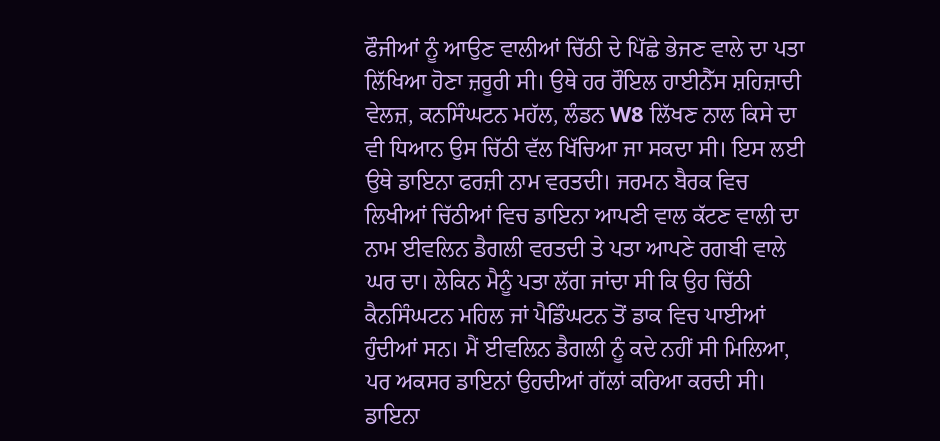ਫੌਜੀਆਂ ਨੂੰ ਆਉਣ ਵਾਲੀਆਂ ਚਿੱਠੀ ਦੇ ਪਿੱਛੇ ਭੇਜਣ ਵਾਲੇ ਦਾ ਪਤਾ ਲਿੱਖਿਆ ਹੋਣਾ ਜ਼ਰੂਰੀ ਸੀ। ਉਥੇ ਹਰ ਰੌਇਲ ਹਾਈਨੈੱਸ ਸ਼ਹਿਜ਼ਾਦੀ ਵੇਲਜ਼, ਕਨਸਿੰਘਟਨ ਮਹੱਲ, ਲੰਡਨ W8 ਲਿੱਖਣ ਨਾਲ ਕਿਸੇ ਦਾ ਵੀ ਧਿਆਨ ਉਸ ਚਿੱਠੀ ਵੱਲ ਖਿੱਚਿਆ ਜਾ ਸਕਦਾ ਸੀ। ਇਸ ਲਈ ਉਥੇ ਡਾਇਨਾ ਫਰਜ਼ੀ ਨਾਮ ਵਰਤਦੀ। ਜਰਮਨ ਬੈਰਕ ਵਿਚ ਲਿਖੀਆਂ ਚਿੱਠੀਆਂ ਵਿਚ ਡਾਇਨਾ ਆਪਣੀ ਵਾਲ ਕੱਟਣ ਵਾਲੀ ਦਾ ਨਾਮ ਈਵਲਿਨ ਡੈਗਲੀ ਵਰਤਦੀ ਤੇ ਪਤਾ ਆਪਣੇ ਰਗਬੀ ਵਾਲੇ ਘਰ ਦਾ। ਲੇਕਿਨ ਮੈਨੂੰ ਪਤਾ ਲੱਗ ਜਾਂਦਾ ਸੀ ਕਿ ਉਹ ਚਿੱਠੀ ਕੈਨਸਿੰਘਟਨ ਮਹਿਲ ਜਾਂ ਪੈਡਿੰਘਟਨ ਤੋਂ ਡਾਕ ਵਿਚ ਪਾਈਆਂ ਹੁੰਦੀਆਂ ਸਨ। ਮੈਂ ਈਵਲਿਨ ਡੈਗਲੀ ਨੂੰ ਕਦੇ ਨਹੀਂ ਸੀ ਮਿਲਿਆ, ਪਰ ਅਕਸਰ ਡਾਇਨਾਂ ਉਹਦੀਆਂ ਗੱਲਾਂ ਕਰਿਆ ਕਰਦੀ ਸੀ। ਡਾਇਨਾ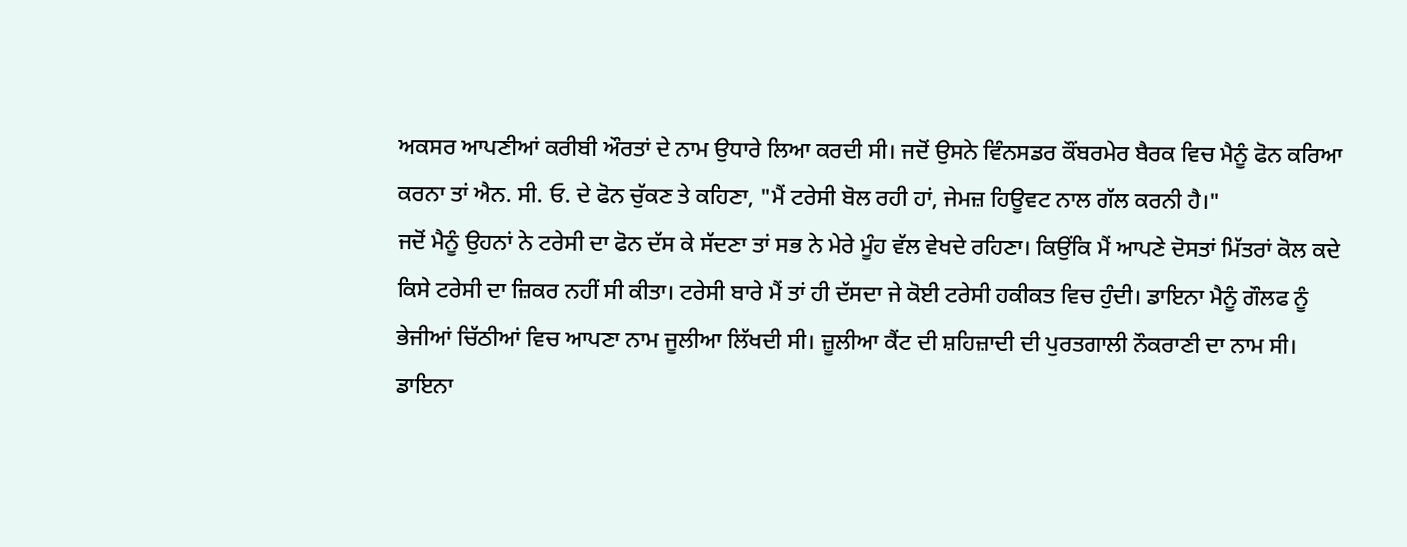ਅਕਸਰ ਆਪਣੀਆਂ ਕਰੀਬੀ ਔਰਤਾਂ ਦੇ ਨਾਮ ਉਧਾਰੇ ਲਿਆ ਕਰਦੀ ਸੀ। ਜਦੋਂ ਉਸਨੇ ਵਿੰਨਸਡਰ ਕੌਂਬਰਮੇਰ ਬੈਰਕ ਵਿਚ ਮੈਨੂੰ ਫੋਨ ਕਰਿਆ ਕਰਨਾ ਤਾਂ ਐਨ. ਸੀ. ਓ. ਦੇ ਫੋਨ ਚੁੱਕਣ ਤੇ ਕਹਿਣਾ, "ਮੈਂ ਟਰੇਸੀ ਬੋਲ ਰਹੀ ਹਾਂ, ਜੇਮਜ਼ ਹਿਊਵਟ ਨਾਲ ਗੱਲ ਕਰਨੀ ਹੈ।"
ਜਦੋਂ ਮੈਨੂੰ ਉਹਨਾਂ ਨੇ ਟਰੇਸੀ ਦਾ ਫੋਨ ਦੱਸ ਕੇ ਸੱਦਣਾ ਤਾਂ ਸਭ ਨੇ ਮੇਰੇ ਮੂੰਹ ਵੱਲ ਵੇਖਦੇ ਰਹਿਣਾ। ਕਿਉਂਕਿ ਮੈਂ ਆਪਣੇ ਦੋਸਤਾਂ ਮਿੱਤਰਾਂ ਕੋਲ ਕਦੇ ਕਿਸੇ ਟਰੇਸੀ ਦਾ ਜ਼ਿਕਰ ਨਹੀਂ ਸੀ ਕੀਤਾ। ਟਰੇਸੀ ਬਾਰੇ ਮੈਂ ਤਾਂ ਹੀ ਦੱਸਦਾ ਜੇ ਕੋਈ ਟਰੇਸੀ ਹਕੀਕਤ ਵਿਚ ਹੁੰਦੀ। ਡਾਇਨਾ ਮੈਨੂੰ ਗੌਲਫ ਨੂੰ ਭੇਜੀਆਂ ਚਿੱਠੀਆਂ ਵਿਚ ਆਪਣਾ ਨਾਮ ਜੂਲੀਆ ਲਿੱਖਦੀ ਸੀ। ਜ਼ੂਲੀਆ ਕੈਂਟ ਦੀ ਸ਼ਹਿਜ਼ਾਦੀ ਦੀ ਪੁਰਤਗਾਲੀ ਨੌਕਰਾਣੀ ਦਾ ਨਾਮ ਸੀ। ਡਾਇਨਾ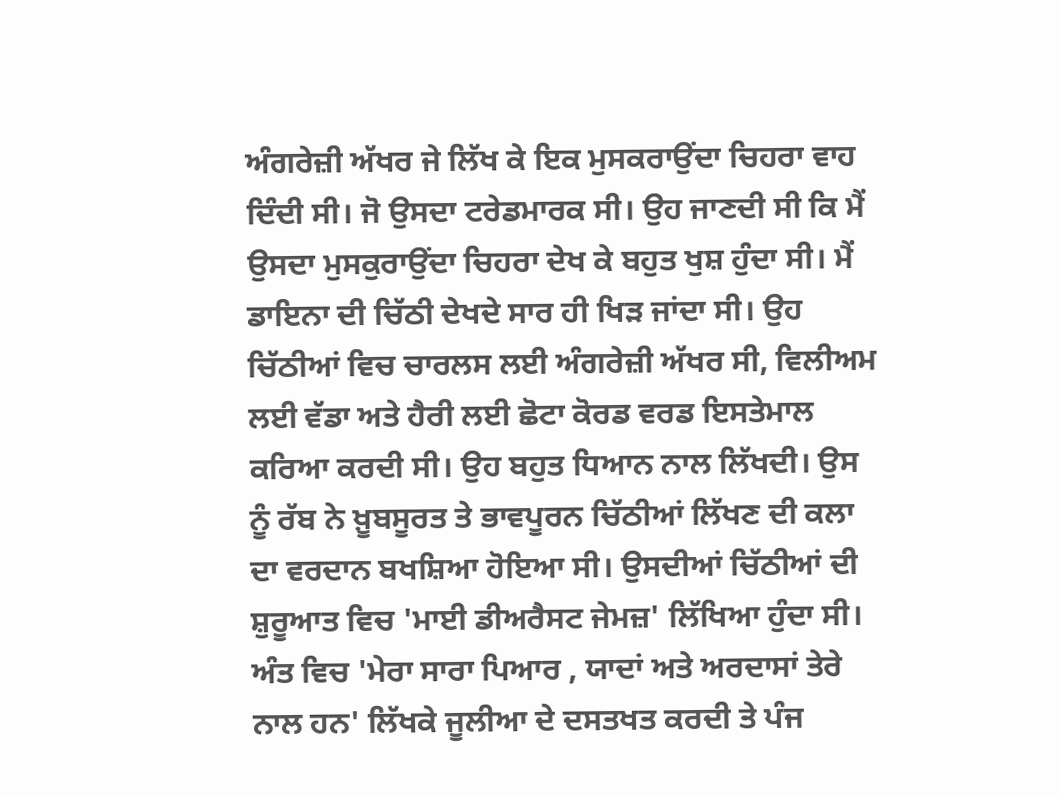ਅੰਗਰੇਜ਼ੀ ਅੱਖਰ ਜੇ ਲਿੱਖ ਕੇ ਇਕ ਮੁਸਕਰਾਉਂਦਾ ਚਿਹਰਾ ਵਾਹ ਦਿੰਦੀ ਸੀ। ਜੋ ਉਸਦਾ ਟਰੇਡਮਾਰਕ ਸੀ। ਉਹ ਜਾਣਦੀ ਸੀ ਕਿ ਮੈਂ ਉਸਦਾ ਮੁਸਕੁਰਾਉਂਦਾ ਚਿਹਰਾ ਦੇਖ ਕੇ ਬਹੁਤ ਖੁਸ਼ ਹੁੰਦਾ ਸੀ। ਮੈਂ ਡਾਇਨਾ ਦੀ ਚਿੱਠੀ ਦੇਖਦੇ ਸਾਰ ਹੀ ਖਿੜ ਜਾਂਦਾ ਸੀ। ਉਹ ਚਿੱਠੀਆਂ ਵਿਚ ਚਾਰਲਸ ਲਈ ਅੰਗਰੇਜ਼ੀ ਅੱਖਰ ਸੀ, ਵਿਲੀਅਮ ਲਈ ਵੱਡਾ ਅਤੇ ਹੈਰੀ ਲਈ ਛੋਟਾ ਕੋਰਡ ਵਰਡ ਇਸਤੇਮਾਲ ਕਰਿਆ ਕਰਦੀ ਸੀ। ਉਹ ਬਹੁਤ ਧਿਆਨ ਨਾਲ ਲਿੱਖਦੀ। ਉਸ ਨੂੰ ਰੱਬ ਨੇ ਖ਼ੂਬਸੂਰਤ ਤੇ ਭਾਵਪੂਰਨ ਚਿੱਠੀਆਂ ਲਿੱਖਣ ਦੀ ਕਲਾ ਦਾ ਵਰਦਾਨ ਬਖਸ਼ਿਆ ਹੋਇਆ ਸੀ। ਉਸਦੀਆਂ ਚਿੱਠੀਆਂ ਦੀ ਸ਼ੁਰੂਆਤ ਵਿਚ 'ਮਾਈ ਡੀਅਰੈਸਟ ਜੇਮਜ਼' ਲਿੱਖਿਆ ਹੁੰਦਾ ਸੀ। ਅੰਤ ਵਿਚ 'ਮੇਰਾ ਸਾਰਾ ਪਿਆਰ , ਯਾਦਾਂ ਅਤੇ ਅਰਦਾਸਾਂ ਤੇਰੇ ਨਾਲ ਹਨ' ਲਿੱਖਕੇ ਜੂਲੀਆ ਦੇ ਦਸਤਖਤ ਕਰਦੀ ਤੇ ਪੰਜ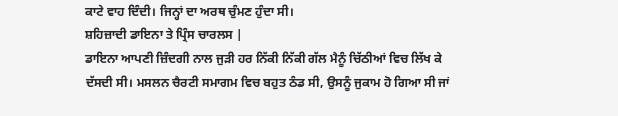ਕਾਟੇ ਵਾਹ ਦਿੰਦੀ। ਜਿਨ੍ਹਾਂ ਦਾ ਅਰਥ ਚੁੰਮਣ ਹੁੰਦਾ ਸੀ।
ਸ਼ਹਿਜ਼ਾਦੀ ਡਾਇਨਾ ਤੇ ਪ੍ਰਿੰਸ ਚਾਰਲਸ |
ਡਾਇਨਾ ਆਪਣੀ ਜ਼ਿੰਦਗੀ ਨਾਲ ਜੁੜੀ ਹਰ ਨਿੱਕੀ ਨਿੱਕੀ ਗੱਲ ਮੈਨੂੰ ਚਿੱਠੀਆਂ ਵਿਚ ਲਿੱਖ ਕੇ ਦੱਸਦੀ ਸੀ। ਮਸਲਨ ਚੈਰਟੀ ਸਮਾਗਮ ਵਿਚ ਬਹੁਤ ਠੰਡ ਸੀ, ਉਸਨੂੰ ਜੁਕਾਮ ਹੋ ਗਿਆ ਸੀ ਜਾਂ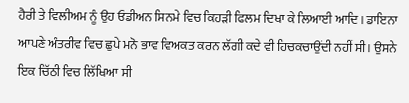ਹੈਰੀ ਤੇ ਵਿਲੀਅਮ ਨੂੰ ਉਹ ਓਡੀਅਨ ਸਿਨਮੇ ਵਿਚ ਕਿਹੜੀ ਫਿਲਮ ਦਿਖਾ ਕੇ ਲਿਆਈ ਆਦਿ। ਡਾਇਨਾ ਆਪਣੇ ਅੰਤਰੀਵ ਵਿਚ ਛੁਪੇ ਮਨੋ ਭਾਵ ਵਿਅਕਤ ਕਰਨ ਲੱਗੀ ਕਦੇ ਵੀ ਹਿਚਕਚਾਉਂਦੀ ਨਹੀਂ ਸੀ। ਉਸਨੇ ਇਕ ਚਿੱਠੀ ਵਿਚ ਲਿੱਖਿਆ ਸੀ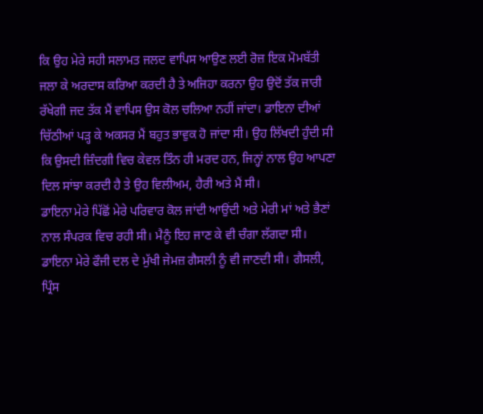ਕਿ ਉਹ ਮੇਰੇ ਸਹੀ ਸਲਾਮਤ ਜਲਦ ਵਾਪਿਸ ਆਉਣ ਲਈ ਰੋਜ਼ ਇਕ ਮੋਮਬੱਤੀ ਜਲਾ ਕੇ ਅਰਦਾਸ ਕਰਿਆ ਕਰਦੀ ਹੈ ਤੇ ਅਜਿਹਾ ਕਰਨਾ ਉਹ ਉਦੋਂ ਤੱਕ ਜਾਰੀ ਰੱਖੇਗੀ ਜਦ ਤੱਕ ਮੈਂ ਵਾਪਿਸ ਉਸ ਕੋਲ ਚਲਿਆ ਨਹੀਂ ਜਾਂਦਾ। ਡਾਇਨਾ ਦੀਆਂ ਚਿੱਠੀਆਂ ਪੜ੍ਹ ਕੇ ਅਕਸਰ ਮੈਂ ਬਹੁਤ ਭਾਵੁਕ ਹੋ ਜਾਂਦਾ ਸੀ। ਉਹ ਲਿੱਖਦੀ ਹੁੰਦੀ ਸੀ ਕਿ ਉਸਦੀ ਜ਼ਿੰਦਗੀ ਵਿਚ ਕੇਵਲ ਤਿੰਨ ਹੀ ਮਰਦ ਹਨ, ਜਿਨ੍ਹਾਂ ਨਾਲ ਉਹ ਆਪਣਾ ਦਿਲ ਸਾਂਝਾ ਕਰਦੀ ਹੈ ਤੇ ਉਹ ਵਿਲੀਅਮ, ਹੈਰੀ ਅਤੇ ਮੈਂ ਸੀ।
ਡਾਇਨਾ ਮੇਰੇ ਪਿੱਛੋਂ ਮੇਰੇ ਪਰਿਵਾਰ ਕੋਲ ਜਾਂਦੀ ਆਉਂਦੀ ਅਤੇ ਮੇਰੀ ਮਾਂ ਅਤੇ ਭੈਣਾਂ ਨਾਲ ਸੰਪਰਕ ਵਿਚ ਰਹੀ ਸੀ। ਮੈਨੂੰ ਇਹ ਜਾਣ ਕੇ ਵੀ ਚੰਗਾ ਲੱਗਦਾ ਸੀ। ਡਾਇਨਾ ਮੇਰੇ ਫੌਜੀ ਦਲ ਦੇ ਮੁੱਖੀ ਜੇਮਜ਼ ਗੈਸਲੀ ਨੂੰ ਵੀ ਜਾਣਦੀ ਸੀ। ਗੈਸਲੀ, ਪ੍ਰਿੰਸ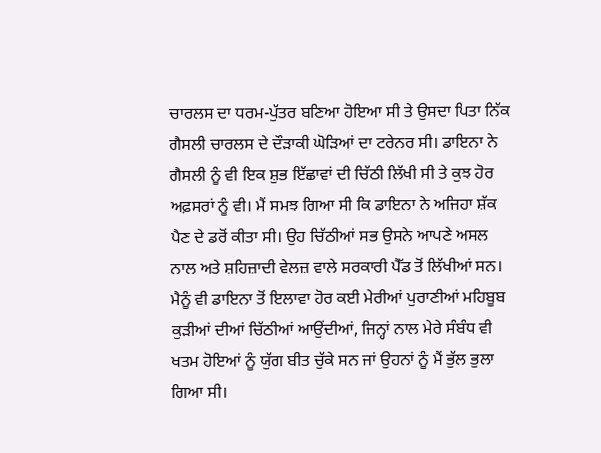ਚਾਰਲਸ ਦਾ ਧਰਮ-ਪੁੱਤਰ ਬਣਿਆ ਹੋਇਆ ਸੀ ਤੇ ਉਸਦਾ ਪਿਤਾ ਨਿੱਕ ਗੈਸਲੀ ਚਾਰਲਸ ਦੇ ਦੌੜਾਕੀ ਘੋੜਿਆਂ ਦਾ ਟਰੇਨਰ ਸੀ। ਡਾਇਨਾ ਨੇ ਗੈਸਲੀ ਨੂੰ ਵੀ ਇਕ ਸ਼ੁਭ ਇੱਛਾਵਾਂ ਦੀ ਚਿੱਠੀ ਲਿੱਖੀ ਸੀ ਤੇ ਕੁਝ ਹੋਰ ਅਫ਼ਸਰਾਂ ਨੂੰ ਵੀ। ਮੈਂ ਸਮਝ ਗਿਆ ਸੀ ਕਿ ਡਾਇਨਾ ਨੇ ਅਜਿਹਾ ਸ਼ੱਕ ਪੈਣ ਦੇ ਡਰੋਂ ਕੀਤਾ ਸੀ। ਉਹ ਚਿੱਠੀਆਂ ਸਭ ਉਸਨੇ ਆਪਣੇ ਅਸਲ ਨਾਲ ਅਤੇ ਸ਼ਹਿਜ਼ਾਦੀ ਵੇਲਜ਼ ਵਾਲੇ ਸਰਕਾਰੀ ਪੈੱਡ ਤੋਂ ਲਿੱਖੀਆਂ ਸਨ। ਮੈਨੂੰ ਵੀ ਡਾਇਨਾ ਤੋਂ ਇਲਾਵਾ ਹੋਰ ਕਈ ਮੇਰੀਆਂ ਪੁਰਾਣੀਆਂ ਮਹਿਬੂਬ ਕੁੜੀਆਂ ਦੀਆਂ ਚਿੱਠੀਆਂ ਆਉਂਦੀਆਂ, ਜਿਨ੍ਹਾਂ ਨਾਲ ਮੇਰੇ ਸੰਬੰਧ ਵੀ ਖਤਮ ਹੋਇਆਂ ਨੂੰ ਯੁੱਗ ਬੀਤ ਚੁੱਕੇ ਸਨ ਜਾਂ ਉਹਨਾਂ ਨੂੰ ਮੈਂ ਭੁੱਲ ਭੁਲਾ ਗਿਆ ਸੀ।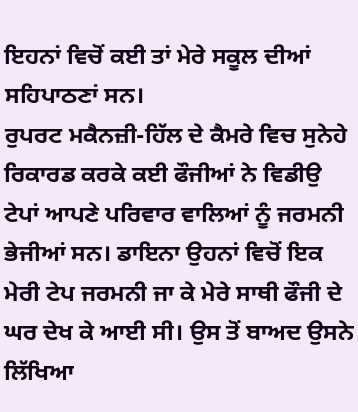ਇਹਨਾਂ ਵਿਚੋਂ ਕਈ ਤਾਂ ਮੇਰੇ ਸਕੂਲ ਦੀਆਂ ਸਹਿਪਾਠਣਾਂ ਸਨ।
ਰੁਪਰਟ ਮਕੈਨਜ਼ੀ-ਹਿੱਲ ਦੇ ਕੈਮਰੇ ਵਿਚ ਸੁਨੇਹੇ ਰਿਕਾਰਡ ਕਰਕੇ ਕਈ ਫੌਜੀਆਂ ਨੇ ਵਿਡੀਉ ਟੇਪਾਂ ਆਪਣੇ ਪਰਿਵਾਰ ਵਾਲਿਆਂ ਨੂੰ ਜਰਮਨੀ ਭੇਜੀਆਂ ਸਨ। ਡਾਇਨਾ ਉਹਨਾਂ ਵਿਚੋਂ ਇਕ ਮੇਰੀ ਟੇਪ ਜਰਮਨੀ ਜਾ ਕੇ ਮੇਰੇ ਸਾਥੀ ਫੌਜੀ ਦੇ ਘਰ ਦੇਖ ਕੇ ਆਈ ਸੀ। ਉਸ ਤੋਂ ਬਾਅਦ ਉਸਨੇ ਲਿੱਖਿਆ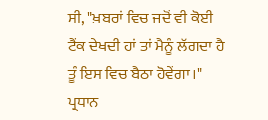ਸੀ, "ਖ਼ਬਰਾਂ ਵਿਚ ਜਦੋਂ ਵੀ ਕੋਈ ਟੈਂਕ ਦੇਖਦੀ ਹਾਂ ਤਾਂ ਮੈਨੂੰ ਲੱਗਦਾ ਹੈ ਤੂੰ ਇਸ ਵਿਚ ਬੈਠਾ ਹੋਵੇਂਗਾ।"
ਪ੍ਰਧਾਨ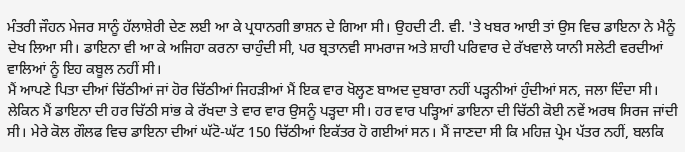ਮੰਤਰੀ ਜੌਹਨ ਮੇਜਰ ਸਾਨੂੰ ਹੱਲਾਸ਼ੇਰੀ ਦੇਣ ਲਈ ਆ ਕੇ ਪ੍ਰਧਾਨਗੀ ਭਾਸ਼ਨ ਦੇ ਗਿਆ ਸੀ। ਉਹਦੀ ਟੀ. ਵੀ. 'ਤੇ ਖਬਰ ਆਈ ਤਾਂ ਉਸ ਵਿਚ ਡਾਇਨਾ ਨੇ ਮੈਨੂੰ ਦੇਖ ਲਿਆ ਸੀ। ਡਾਇਨਾ ਵੀ ਆ ਕੇ ਅਜਿਹਾ ਕਰਨਾ ਚਾਹੁੰਦੀ ਸੀ, ਪਰ ਬ੍ਰਤਾਨਵੀ ਸਾਮਰਾਜ ਅਤੇ ਸ਼ਾਹੀ ਪਰਿਵਾਰ ਦੇ ਰੱਖਵਾਲੇ ਯਾਨੀ ਸਲੇਟੀ ਵਰਦੀਆਂ ਵਾਲਿਆਂ ਨੂੰ ਇਹ ਕਬੂਲ ਨਹੀਂ ਸੀ।
ਮੈਂ ਆਪਣੇ ਪਿਤਾ ਦੀਆਂ ਚਿੱਠੀਆਂ ਜਾਂ ਹੋਰ ਚਿੱਠੀਆਂ ਜਿਹੜੀਆਂ ਮੈਂ ਇਕ ਵਾਰ ਖੋਲ੍ਹਣ ਬਾਅਦ ਦੁਬਾਰਾ ਨਹੀਂ ਪੜ੍ਹਨੀਆਂ ਹੁੰਦੀਆਂ ਸਨ, ਜਲਾ ਦਿੰਦਾ ਸੀ। ਲੇਕਿਨ ਮੈਂ ਡਾਇਨਾ ਦੀ ਹਰ ਚਿੱਠੀ ਸਾਂਭ ਕੇ ਰੱਖਦਾ ਤੇ ਵਾਰ ਵਾਰ ਉਸਨੂੰ ਪੜ੍ਹਦਾ ਸੀ। ਹਰ ਵਾਰ ਪੜ੍ਹਿਆਂ ਡਾਇਨਾ ਦੀ ਚਿੱਠੀ ਕੋਈ ਨਵੇਂ ਅਰਥ ਸਿਰਜ ਜਾਂਦੀ ਸੀ। ਮੇਰੇ ਕੋਲ ਗੌਲਫ ਵਿਚ ਡਾਇਨਾ ਦੀਆਂ ਘੱਟੋ-ਘੱਟ 150 ਚਿੱਠੀਆਂ ਇਕੱਤਰ ਹੋ ਗਈਆਂ ਸਨ। ਮੈਂ ਜਾਣਦਾ ਸੀ ਕਿ ਮਹਿਜ਼ ਪ੍ਰੇਮ ਪੱਤਰ ਨਹੀਂ, ਬਲਕਿ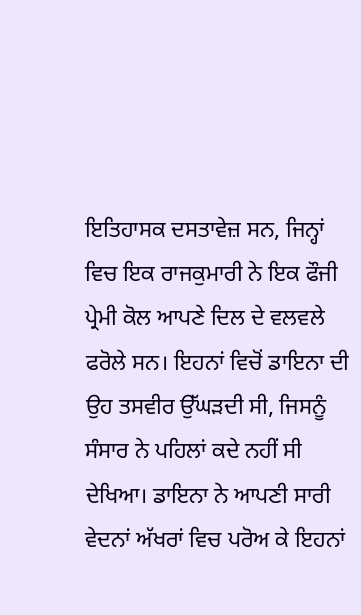ਇਤਿਹਾਸਕ ਦਸਤਾਵੇਜ਼ ਸਨ, ਜਿਨ੍ਹਾਂ ਵਿਚ ਇਕ ਰਾਜਕੁਮਾਰੀ ਨੇ ਇਕ ਫੌਜੀ ਪ੍ਰੇਮੀ ਕੋਲ ਆਪਣੇ ਦਿਲ ਦੇ ਵਲਵਲੇ ਫਰੋਲੇ ਸਨ। ਇਹਨਾਂ ਵਿਚੋਂ ਡਾਇਨਾ ਦੀ ਉਹ ਤਸਵੀਰ ਉੱਘੜਦੀ ਸੀ, ਜਿਸਨੂੰ ਸੰਸਾਰ ਨੇ ਪਹਿਲਾਂ ਕਦੇ ਨਹੀਂ ਸੀ ਦੇਖਿਆ। ਡਾਇਨਾ ਨੇ ਆਪਣੀ ਸਾਰੀ ਵੇਦਨਾਂ ਅੱਖਰਾਂ ਵਿਚ ਪਰੋਅ ਕੇ ਇਹਨਾਂ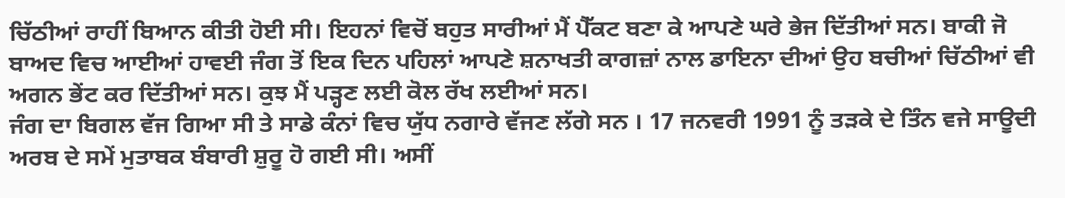ਚਿੱਠੀਆਂ ਰਾਹੀਂ ਬਿਆਨ ਕੀਤੀ ਹੋਈ ਸੀ। ਇਹਨਾਂ ਵਿਚੋਂ ਬਹੁਤ ਸਾਰੀਆਂ ਮੈਂ ਪੈੱਕਟ ਬਣਾ ਕੇ ਆਪਣੇ ਘਰੇ ਭੇਜ ਦਿੱਤੀਆਂ ਸਨ। ਬਾਕੀ ਜੋ ਬਾਅਦ ਵਿਚ ਆਈਆਂ ਹਾਵਈ ਜੰਗ ਤੋਂ ਇਕ ਦਿਨ ਪਹਿਲਾਂ ਆਪਣੇ ਸ਼ਨਾਖਤੀ ਕਾਗਜ਼ਾਂ ਨਾਲ ਡਾਇਨਾ ਦੀਆਂ ਉਹ ਬਚੀਆਂ ਚਿੱਠੀਆਂ ਵੀ ਅਗਨ ਭੇਂਟ ਕਰ ਦਿੱਤੀਆਂ ਸਨ। ਕੁਝ ਮੈਂ ਪੜ੍ਹਣ ਲਈ ਕੋਲ ਰੱਖ ਲਈਆਂ ਸਨ।
ਜੰਗ ਦਾ ਬਿਗਲ ਵੱਜ ਗਿਆ ਸੀ ਤੇ ਸਾਡੇ ਕੰਨਾਂ ਵਿਚ ਯੁੱਧ ਨਗਾਰੇ ਵੱਜਣ ਲੱਗੇ ਸਨ । 17 ਜਨਵਰੀ 1991 ਨੂੰ ਤੜਕੇ ਦੇ ਤਿੰਨ ਵਜੇ ਸਾਊਦੀ ਅਰਬ ਦੇ ਸਮੇਂ ਮੁਤਾਬਕ ਬੰਬਾਰੀ ਸ਼ੁਰੂ ਹੋ ਗਈ ਸੀ। ਅਸੀਂ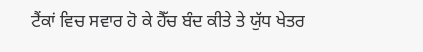ਟੈਂਕਾਂ ਵਿਚ ਸਵਾਰ ਹੋ ਕੇ ਹੈੱਚ ਬੰਦ ਕੀਤੇ ਤੇ ਯੁੱਧ ਖੇਤਰ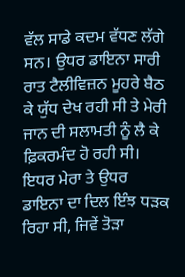ਵੱਲ ਸਾਡੇ ਕਦਮ ਵੱਧਣ ਲੱਗੇ ਸਨ। ਉਧਰ ਡਾਇਨਾ ਸਾਰੀ ਰਾਤ ਟੈਲੀਵਿਜ਼ਨ ਮੂਹਰੇ ਬੈਠ ਕੇ ਯੁੱਧ ਦੇਖ ਰਹੀ ਸੀ ਤੇ ਮੇਰੀ ਜਾਨ ਦੀ ਸਲਾਮਤੀ ਨੂੰ ਲੈ ਕੇ ਫ਼ਿਕਰਮੰਦ ਹੋ ਰਹੀ ਸੀ। ਇਧਰ ਮੇਰਾ ਤੇ ਉਧਰ ਡਾਇਨਾ ਦਾ ਦਿਲ ਇੰਝ ਧੜਕ ਰਿਹਾ ਸੀ, ਜਿਵੇਂ ਤੋੜਾ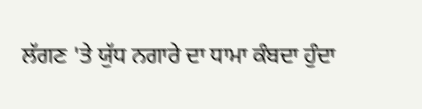ਲੱਗਣ 'ਤੇ ਯੁੱਧ ਨਗਾਰੇ ਦਾ ਧਾਮਾ ਕੰਬਦਾ ਹੁੰਦਾ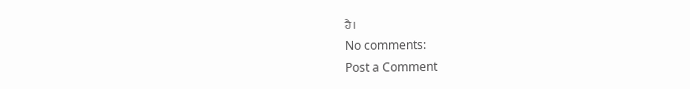ਹੈ।
No comments:
Post a Comment